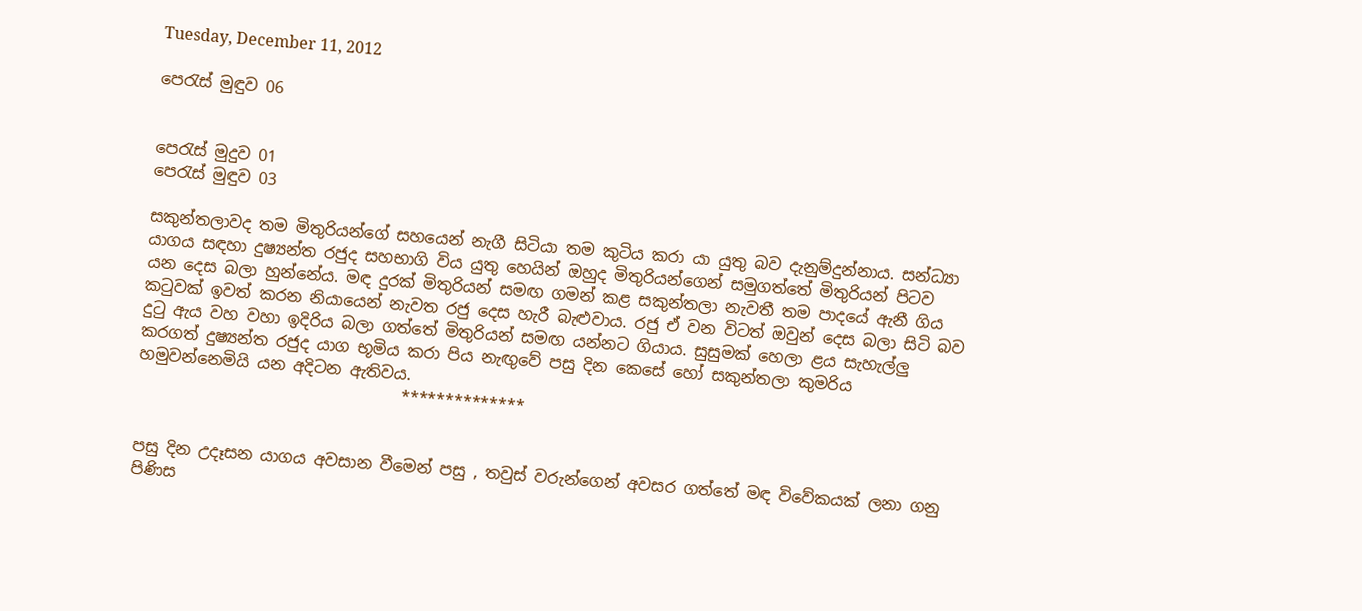Tuesday, December 11, 2012

පෙරැස් මුඳුව 06


පෙරැස් මුදුව 01
පෙරැස් මුඳුව 03

සකුන්තලාවද තම මිතුරියන්ගේ සහයෙන් නැගී සිටියා තම කුටිය කරා යා යුතු බව දැනුම්දුන්නාය. සන්ධ්‍යා යාගය සඳහා දුෂ්‍යන්ත රජුද සහභාගි විය යුතු හෙයින් ඔහුද මිතුරියන්ගෙන් සමුගත්තේ මිතුරියන් පිටව යන දෙස බලා හුන්නේය. මඳ දුරක් මිතුරියන් සමඟ ගමන් කළ සකුන්තලා නැවතී තම පාදයේ ඇනී ගිය කටුවක් ඉවත් කරන නියායෙන් නැවත රජු දෙස හැරී බැළුවාය. රජු ඒ වන විටත් ඔවුන් දෙස බලා සිටි බව දුටු ඇය වහ වහා ඉදිරිය බලා ගත්තේ මිතුරියන් සමඟ යන්නට ගියාය. සුසුමක් හෙලා ළය සැහැල්ලු කරගත් දුෂ්‍යන්ත රජුද යාග භූමිය කරා පිය නැඟුවේ පසු දින කෙසේ හෝ සකුන්තලා කුමරිය හමුවන්නෙමියි යන අදිටන ඇතිවය.
                                 **************


පසු දින උදෑසන යාගය අවසාන වීමෙන් පසු , තවුස් වරුන්ගෙන් අවසර ගත්තේ මඳ විවේකයක් ලනා ගනු පිණිස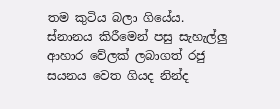තම කුටිය බලා ගියේය. ස්නානය කිරීමෙන් පසු සැහැල්ලු ආහාර වේලක් ලබාගත් රජු සයනය වෙත ගියද නින්ද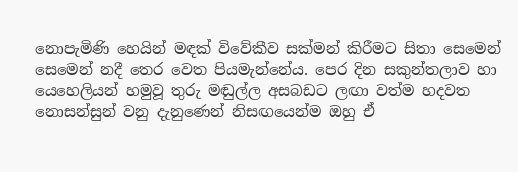නොපැමිණි හෙයින් මඳක් විවේකීව සක්මන් කිරීමට සිතා සෙමෙන් සෙමෙන් නදී තෙර වෙත පියමැන්නේය. පෙර දින සකුන්තලාව හා යෙහෙලියන් හමුවූ තුරු මඬුල්ල අසබඩට ලඟා වත්ම හදවත නොසන්සුන් වනු දැනුණෙන් නිසඟයෙන්ම ඔහු ඒ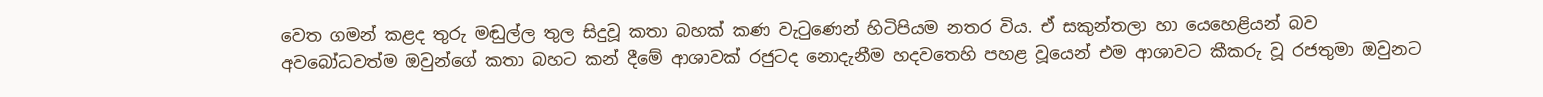වෙත ගමන් කළද තුරු මඬුල්ල තුල සිදුවූ කතා බහක් කණ වැටුණෙන් හිටිපියම නතර විය. ඒ සකුන්තලා හා යෙහෙළියන් බව අවබෝධවත්ම ඔවුන්ගේ කතා බහට කන් දීමේ ආශාවක් රජුටද නොදැනීම හදවතෙහි පහළ වූයෙන් එම ආශාවට කීකරු වූ රජතුමා ඔවුනට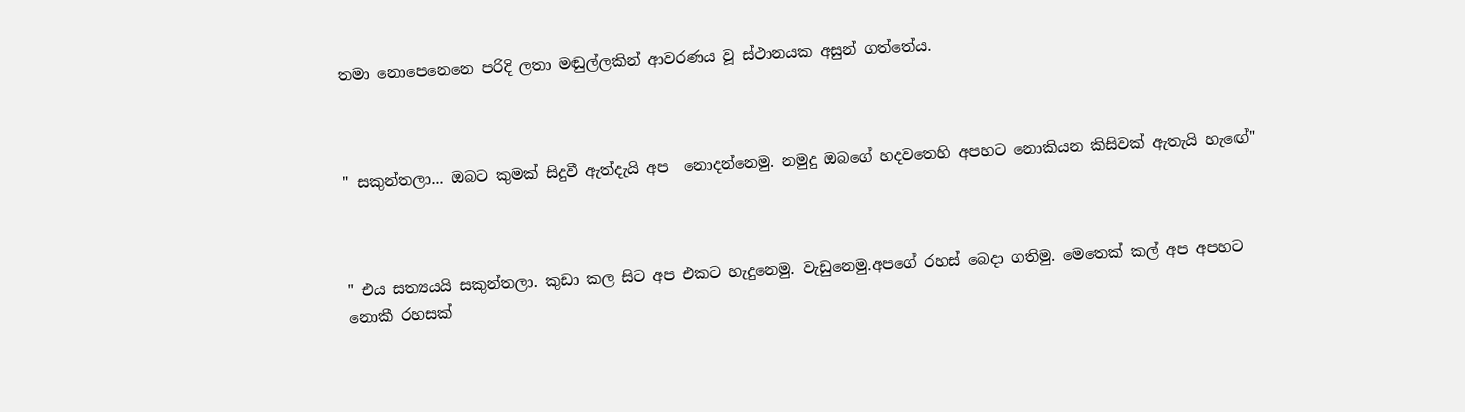තමා නොපෙනෙනෙ පරිදි ලතා මඬුල්ලකින් ආවරණය වූ ස්ථානයක අසුන් ගත්තේය.



" සකුන්තලා... ඔබට කුමක් සිදුවී ඇත්දැයි අප  නොදන්නෙමු. නමුදු ඔබගේ හදවතෙහි අපහට නොකියන කිසිවක් ඇතැයි හැඟේ"



" එය සත්‍යයයි සකුන්තලා. කුඩා කල සිට අප එකට හැදුනෙමු. වැඩුනෙමු.අපගේ රහස් බෙදා ගතිමු. මෙතෙක් කල් අප අපහට නොකී රහසක්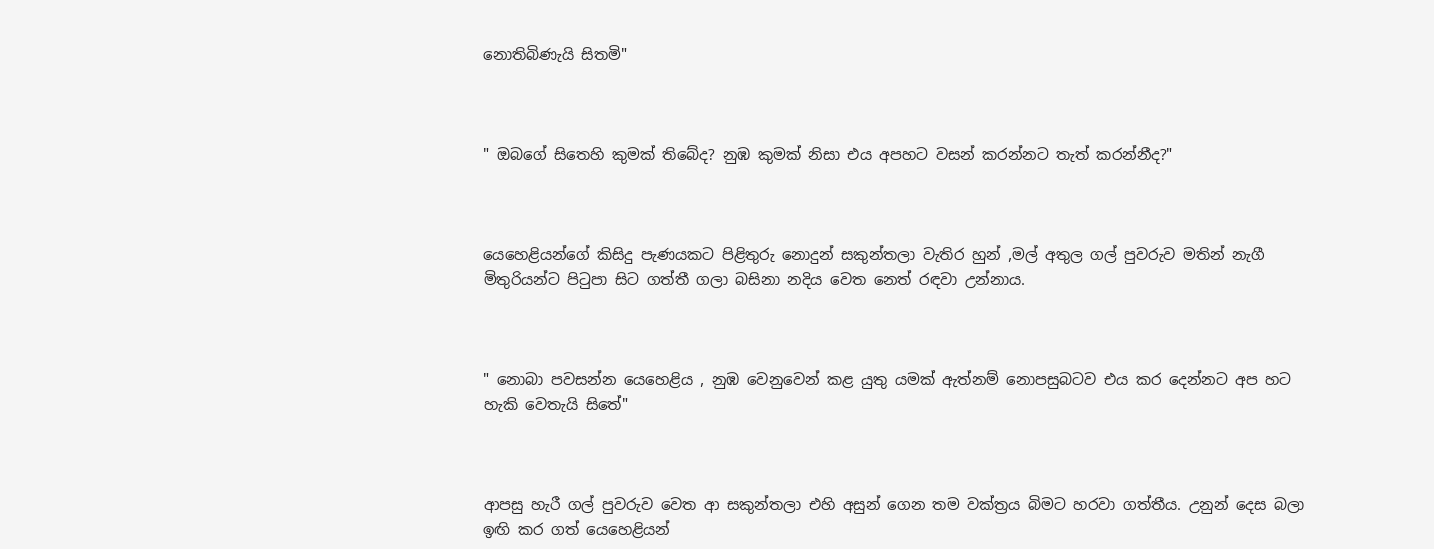නොතිබිණැයි සිතමි"



" ඔබගේ සිතෙහි කුමක් තිබේද? නුඹ කුමක් නිසා එය අපහට වසන් කරන්නට තැත් කරන්නීද?"



යෙහෙළියන්ගේ කිසිදු පැණයකට පිළිතුරු නොදුන් සකුන්තලා වැතිර හුන් ,මල් අතුල ගල් පුවරුව මතින් නැගී මිතුරියන්ට පිටුපා සිට ගත්තී ගලා බසිනා නදිය වෙත නෙත් රඳවා උන්නාය.



" නොබා පවසන්න යෙහෙළිය , නුඹ වෙනුවෙන් කළ යුතු යමක් ඇත්නම් නොපසුබටව එය කර දෙන්නට අප හට හැකි වෙතැයි සිතේ"



ආපසු හැරී ගල් පුවරුව වෙත ආ සකුන්තලා එහි අසුන් ගෙන තම වක්ත්‍රය බිමට හරවා ගත්තීය. උනුන් දෙස බලා ඉඟි කර ගත් යෙහෙළියන්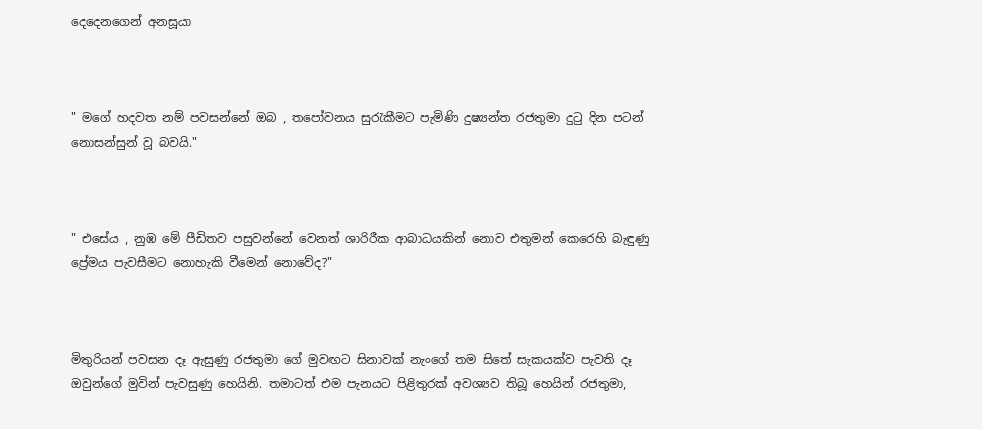දෙදෙනගෙන් අනසූයා



" මගේ හදවත නම් පවසන්නේ ඔබ , තපෝවනය සුරැකීමට පැමිණි දුෂ්‍යන්ත රජතුමා දුටු දින පටන් නොසන්සුන් වූ බවයි."



" එසේය , නුඹ මේ පීඩිතව පසුවන්නේ වෙනත් ශාරිරීක ආබාධයකින් නොව එතුමන් කෙරෙහි බැඳුණු ප්‍රේමය පැවසීමට නොහැකි වීමෙන් නොවේද?"



මිතුරියන් පවසන දෑ ඇසුණු රජතුමා ගේ මුවඟට සිනාවක් නැංගේ තම සිතේ සැකයක්ව පැවති දෑ ඔවුන්ගේ මුවින් පැවසුණු හෙයිනි. තමාටත් එම පැනයට පිළිතුරක් අවශ්‍යව තිබූ හෙයින් රජතුමා,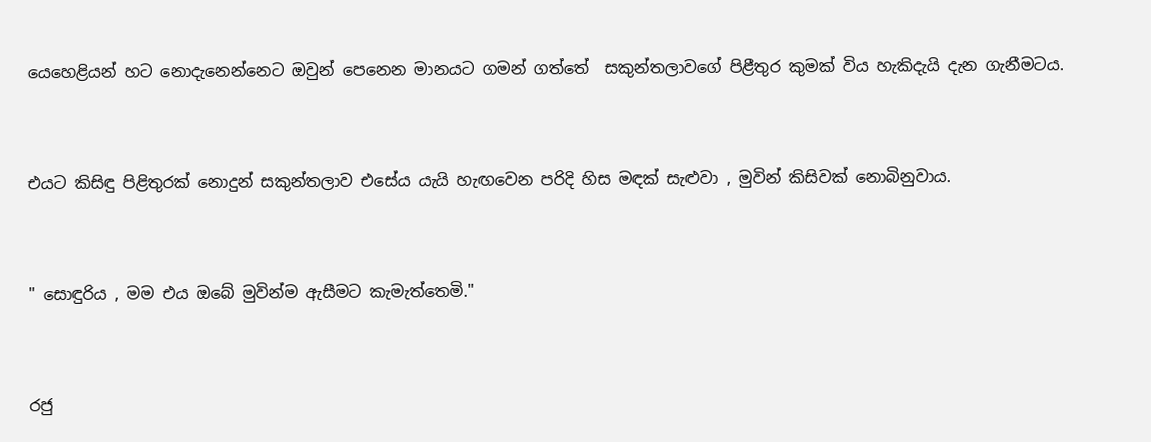යෙහෙළියන් හට නොදැනෙන්නෙට ඔවුන් පෙනෙන මානයට ගමන් ගත්තේ  සකුන්තලාවගේ පිළීතුර කුමක් විය හැකිදැයි දැන ගැනීමටය.



එයට කිසිඳු පිළිතුරක් නොදුන් සකුන්තලාව එසේය යැයි හැඟවෙන පරිදි හිස මඳක් සැළුවා , මුවින් කිසිවක් නොබිනුවාය.



" සොඳුරිය , මම එය ඔබේ මුවින්ම ඇසීමට කැමැත්තෙමි."



රජු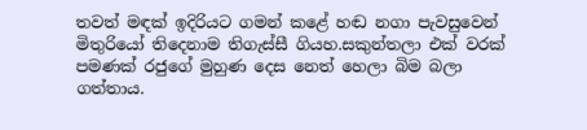තවත් මඳක් ඉදිරියට ගමන් කළේ හඬ නගා පැවසුවෙන් මිතුරියෝ තිදෙනාම තිගැස්සී ගියහ.සකුන්තලා එක් වරක් පමණක් රජුගේ මුහුණ දෙස නෙත් හෙලා බිම බලා ගත්තාය.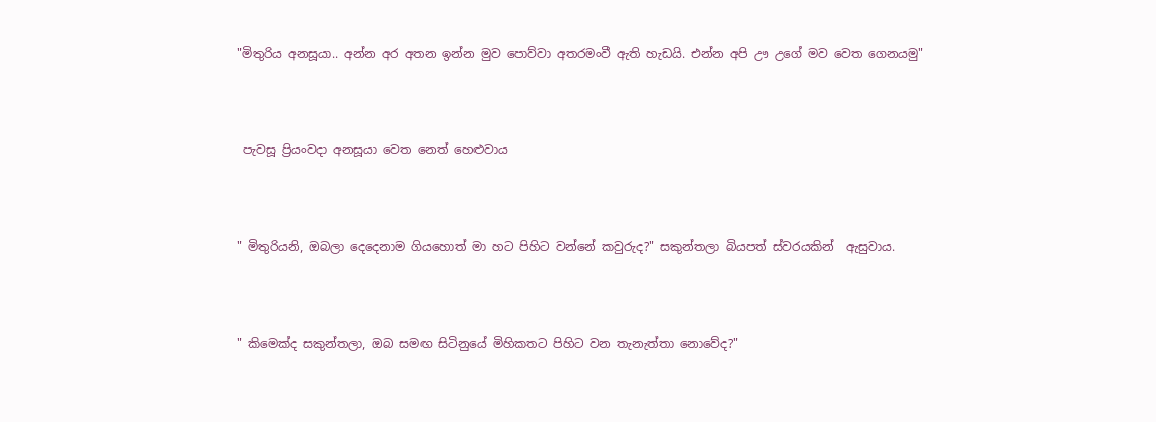"මිතුරිය අනසූයා.. අන්න අර අතන ඉන්න මුව පොව්වා අතරමංවී ඇති හැඩයි. එන්න අපි ඌ උගේ මව වෙත ගෙනයමු"



 පැවසූ ප්‍රියංවදා අනසූයා වෙත නෙත් හෙළුවාය



" මිතුරියනි, ඔබලා දෙදෙනාම ගියහොත් මා හට පිහිට වන්නේ කවුරුද?" සකුන්තලා බියපත් ස්වරයකින්  ඇසුවාය.



" කිමෙක්ද සකුන්තලා, ඔබ සමඟ සිටිනුයේ මිහිකතට පිහිට වන තැනැත්තා නොවේද?"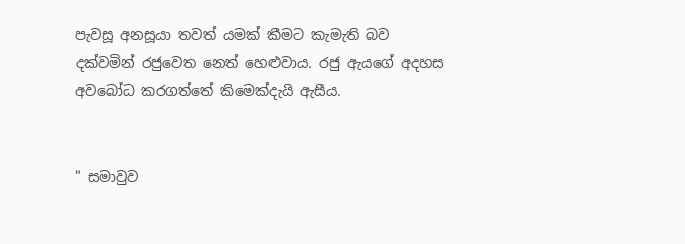පැවසූ අනසූයා තවත් යමක් කීමට කැමැති බව දක්වමින් රජුවෙත නෙත් හෙළුවාය. රජු ඇයගේ අදහස අවබෝධ කරගත්තේ කිමෙක්දැයි ඇසීය.


" සමාවුව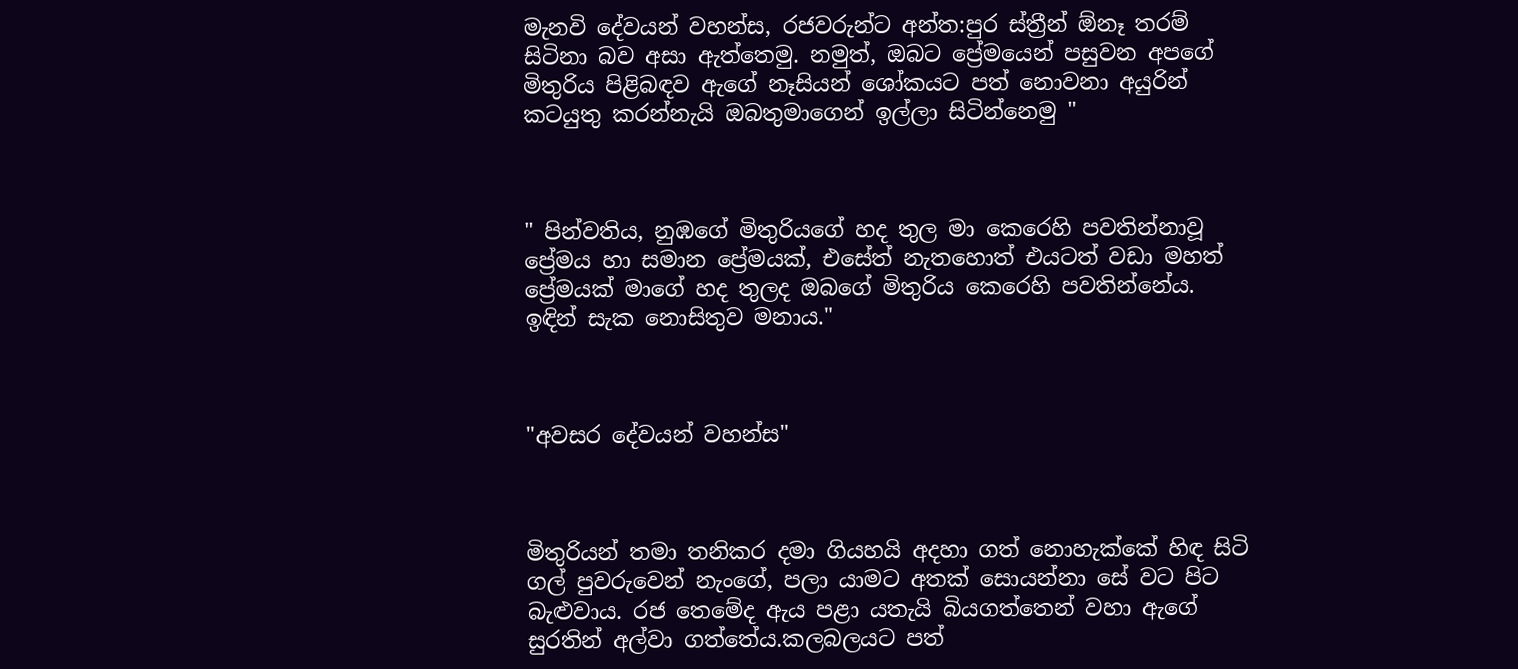මැනවි දේවයන් වහන්ස, රජවරුන්ට අන්ත:පුර ස්ත්‍රීන් ඕනෑ තරම් සිටිනා බව අසා ඇත්තෙමු. නමුත්, ඔබට ප්‍රේමයෙන් පසුවන අපගේ මිතුරිය පිළිබඳව ඇගේ නෑසියන් ශෝකයට පත් නොවනා අයුරින් කටයුතු කරන්නැයි ඔබතුමාගෙන් ඉල්ලා සිටින්නෙමු "



" පින්වතිය, නුඹගේ මිතුරියගේ හද තුල මා කෙරෙහි පවතින්නාවූ ප්‍රේමය හා සමාන ප්‍රේමයක්, එසේත් නැතහොත් එයටත් වඩා මහත් ප්‍රේමයක් මාගේ හද තුලද ඔබගේ මිතුරිය කෙරෙහි පවතින්නේය. ඉඳින් සැක නොසිතුව මනාය."



"අවසර දේවයන් වහන්ස"



මිතුරියන් තමා තනිකර දමා ගියහයි අදහා ගත් නොහැක්කේ හිඳ සිටි ගල් පුවරුවෙන් නැංගේ, පලා යාමට අතක් සොයන්නා සේ වට පිට බැළුවාය. රජ තෙමේද ඇය පළා යතැයි බියගත්තෙන් වහා ඇගේ සුරතින් අල්වා ගත්තේය.කලබලයට පත්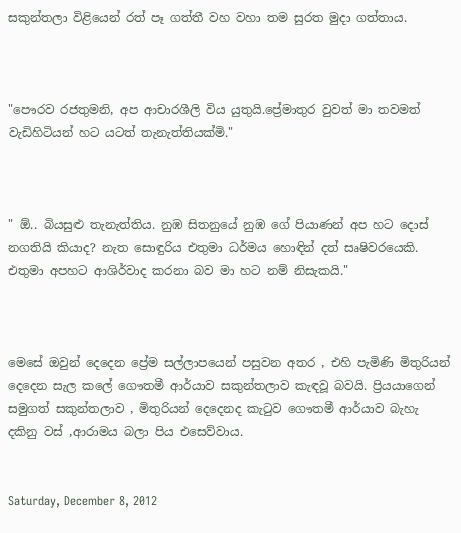සකුන්තලා විළියෙන් රත් පෑ ගත්තී වහ වහා තම සුරත මුදා ගත්තාය.



"පෞරව රජතුමනි, අප ආචාරශීලි විය යුතුයි.ප්‍රේමාතුර වුවත් මා තවමත් වැඩිහිටියන් හට යටත් තැනැත්තියක්මි."



" ඕ.. බියසුළු තැනැත්තිය. නුඹ සිතනුයේ නුඹ ගේ පියාණන් අප හට දොස් නගතියි කියාද? නැත සොඳුරිය එතුමා ධර්මය හොඳින් දත් සෘෂිවරයෙකි. එතුමා අපහට ආශිර්වාද කරනා බව මා හට නම් නිසැකයි."



මෙසේ ඔවුන් දෙදෙන ප්‍රේම සල්ලාපයෙන් පසුවන අතර , එහි පැමිණි මිතුරියන් දෙදෙන සැල කලේ ගෞතමී ආර්යාව සකුන්තලාව කැඳවූ බවයි. ප්‍රියයාගෙන් සමුගත් සකුන්තලාව , මිතුරියන් දෙදෙනද කැටුව ගෞතමී ආර්යාව බැහැ දකිනු වස් ,ආරාමය බලා පිය එසෙව්වාය.


Saturday, December 8, 2012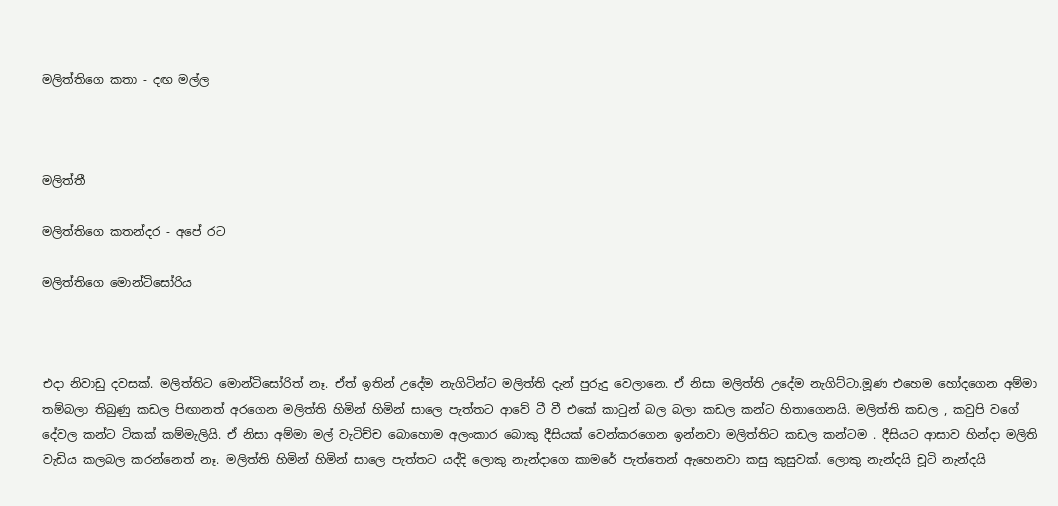මලිත්තිගෙ කතා - දඟ මල්ල



මලිත්තී

මලිත්තිගෙ කතන්දර - අපේ රට

මලිත්තිගෙ මොන්ටිසෝරිය



එදා නිවාඩු දවසක්. මලිත්තිට මොන්ටිසෝරිත් නෑ. ඒත් ඉතින් උදේම නැගිටින්ට මලිත්ති දැන් පුරුදු වෙලානෙ. ඒ නිසා මලිත්ති උදේම නැගිට්ටා.මූණ එහෙම හෝදගෙන අම්මා තම්බලා තිබුණු කඩල පිඟානත් අරගෙන මලිත්ති හිමින් හිමින් සාලෙ පැත්තට ආවේ ටී වී එකේ කාටුන් බල බලා කඩල කන්ට හිතාගෙනයි. මලිත්ති කඩල , කවුපි වගේ දේවල කන්ට ටිකක් කම්මැලියි. ඒ නිසා අම්මා මල් වැටිච්ච බොහොම අලංකාර බොකු දීසියක් වෙන්කරගෙන ඉන්නවා මලිත්තිට කඩල කන්ටම . දීසියට ආසාව හින්දා මලිති වැඩිය කලබල කරන්නෙත් නෑ. මලිත්ති හිමින් හිමින් සාලෙ පැත්තට යද්දි ලොකු නැන්දාගෙ කාමරේ පැත්තෙන් ඇහෙනවා කසු කුසුවක්. ලොකු නැන්දයි චූටි නැන්දයි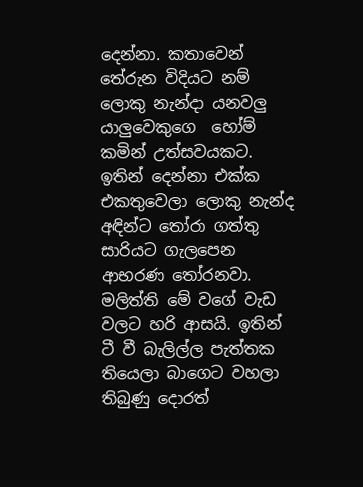දෙන්නා. කතාවෙන් තේරුන විදියට නම් ලොකු නැන්දා යනවලු යාලුවෙකුගෙ  හෝම් කමින් උත්සවයකට. ඉතින් දෙන්නා එක්ක එකතුවෙලා ලොකු නැන්ද අඳින්ට තෝරා ගත්තු සාරියට ගැලපෙන ආභරණ තෝරනවා. මලිත්ති මේ වගේ වැඩ වලට හරි ආසයි. ඉතින් ටී වී බැලිල්ල පැත්තක තියෙලා බාගෙට වහලා තිබුණු දොරත්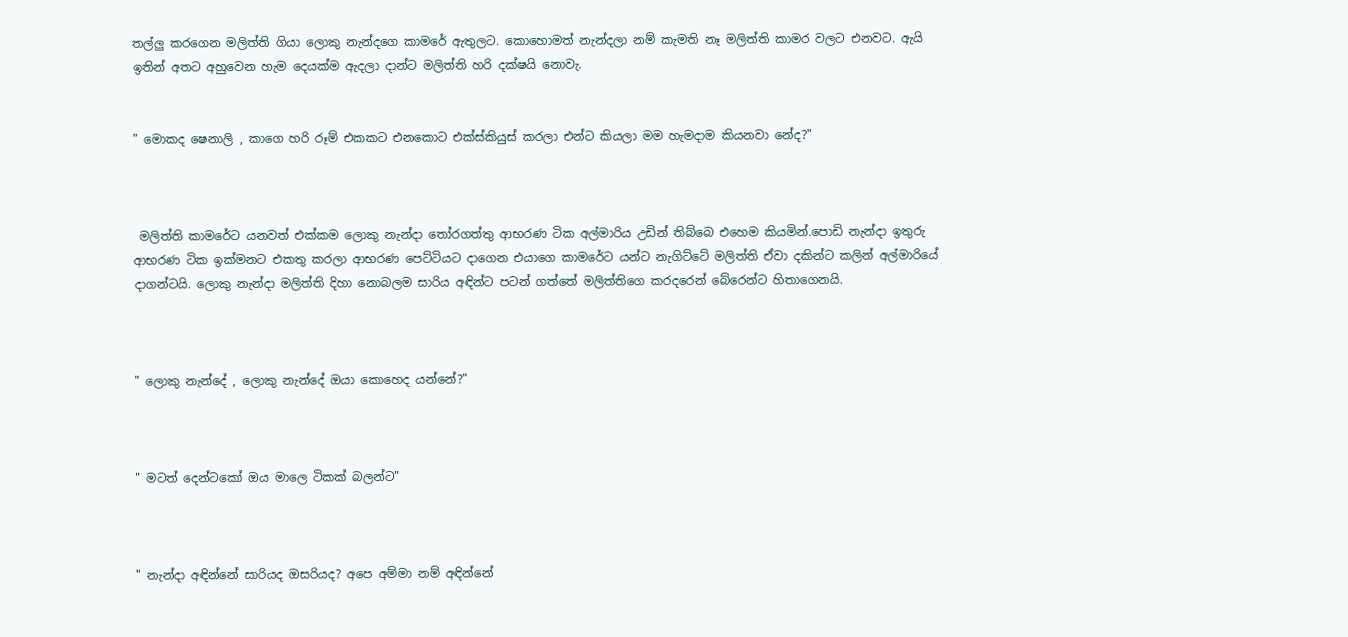තල්ලු කරගෙන මලිත්ති ගියා ලොකු නැන්දගෙ කාමරේ ඇතුලට. කොහොමත් නැන්දලා නම් කැමති නෑ මලිත්ති කාමර වලට එනවට. ඇයි ඉතින් අතට අහුවෙන හැම දෙයක්ම ඇදලා දාන්ට මලිත්ති හරි දක්ෂයි නොවැ.


" මොකද ෂෙනාලි , කාගෙ හරි රූම් එකකට එනකොට එ‍ක්ස්කියුස් කරලා එන්ට කියලා මම හැමදාම කියනවා නේද?"



 මලිත්ති කාමරේට යනවත් එක්කම ලොකු නැන්දා තෝරගත්තු ආභරණ ටික අල්මාරිය උඩින් තිබ්බෙ එහෙම කියමින්.පොඩි නැන්දා ඉතුරු ආභරණ ටික ඉක්මනට එකතු කරලා ආභරණ පෙට්ටියට දාගෙන එයාගෙ කාමරේට යන්ට නැගිට්ටේ මලිත්ති ඒවා දකින්ට කලින් අල්මාරියේ දාගන්ටයි. ලොකු නැන්දා මලිත්ති දිහා නොබලම සාරිය අඳින්ට පටන් ගත්තේ මලිත්තිගෙ කරදරෙන් බේරෙන්ට හිතාගෙනයි.



" ලොකු නැන්දේ , ලොකු නැන්දේ ඔයා කොහෙද යන්නේ?"



" මටත් දෙන්ටකෝ ඔය මාලෙ ටිකක් බලන්ට"



" නැන්දා අඳින්නේ සාරියද ඔසරියද? අපෙ අම්මා නම් අඳින්නේ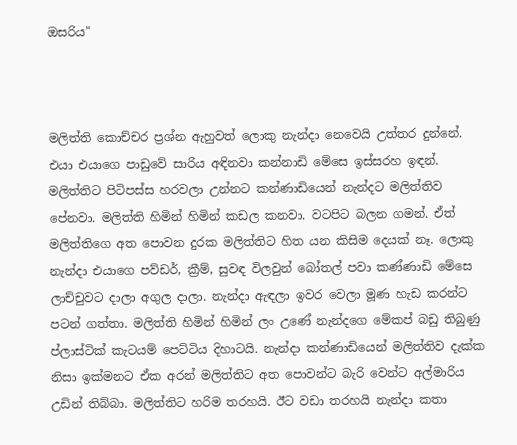ඔසරිය"



මලිත්ති කොච්චර ප්‍රශ්න ඇහුවත් ලොකු නැන්දා නෙවෙයි උත්තර දුන්නේ. එයා එයාගෙ පාඩුවේ සාරිය අඳිනවා කන්නාඩි මේසෙ ඉස්සරහ ඉඳන්. මලිත්තිට පිටිපස්ස හරවලා උන්නට කන්ණාඩියෙන් නැන්දට මලිත්තිව පේනවා. මලිත්ති හිමින් හිමින් කඩල කනවා. වටපිට බලන ගමන්. ඒත් මලිත්තිගෙ අත පොවන දුරක මලිත්තිට හිත යන කිසිම දෙයක් නෑ. ලොකු නැන්දා එයාගෙ පව්ඩර්, ක්‍රීම්, සුවඳ විලවුන් බෝතල් පවා කණ්ණාඩි මේසෙ ලාච්චුවට දාලා අගුල දාලා. නැන්දා ඇඳලා ඉවර වෙලා මූණ හැඩ කරන්ට පටන් ගත්තා. මලිත්ති හිමින් හිමින් ලං උණේ නැන්දගෙ මේකප් බඩු තිබුණු ප්ලාස්ටික් කැටයම් පෙට්ටිය දිහාටයි. නැන්දා කන්ණාඩියෙන් මලිත්තිව දැක්ක නිසා ඉක්මනට ඒක අරන් මලිත්තිට අත පොවන්ට බැරි වෙන්ට අල්මාරිය උඩින් තිබ්බා. මලිත්තිට හරිම තරහයි. ඊට වඩා තරහයි නැන්දා කතා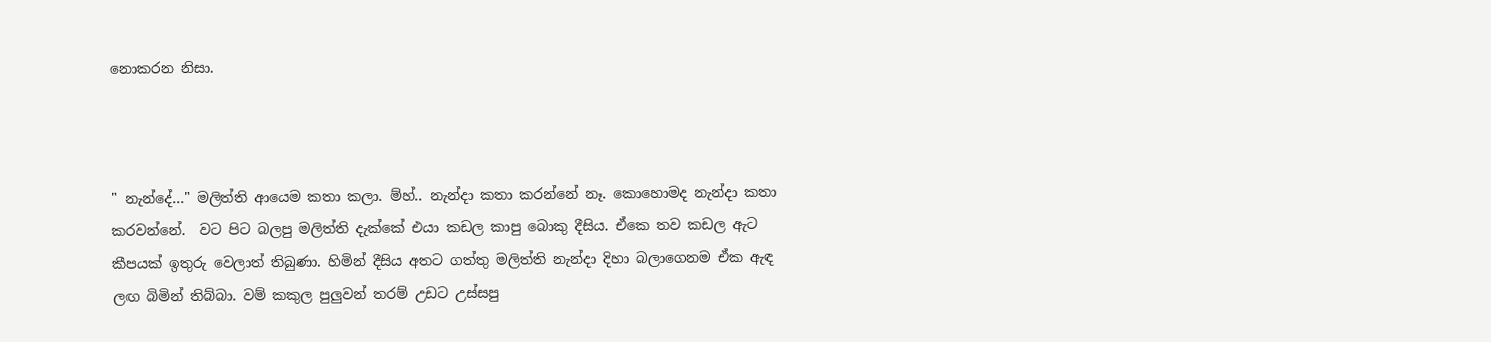නොකරන නිසා.



" නැන්දේ..." මලිත්ති ආයෙම කතා කලා. ම්හ්.. නැන්දා කතා කරන්නේ නෑ. කොහොමද නැන්දා කතා කරවන්නේ.  වට පිට බලපු මලිත්ති දැක්කේ එයා කඩල කාපු බොකු දීසිය. ඒකෙ තව කඩල ඇට කීපයක් ඉතුරු වෙලාත් තිබුණා. හිමින් දීසිය අතට ගත්තු මලිත්ති නැන්දා දිහා බලාගෙනම ඒක ඇඳ ලඟ බිමින් තිබ්බා. වම් කකුල පුලුවන් තරම් උඩට උස්සපු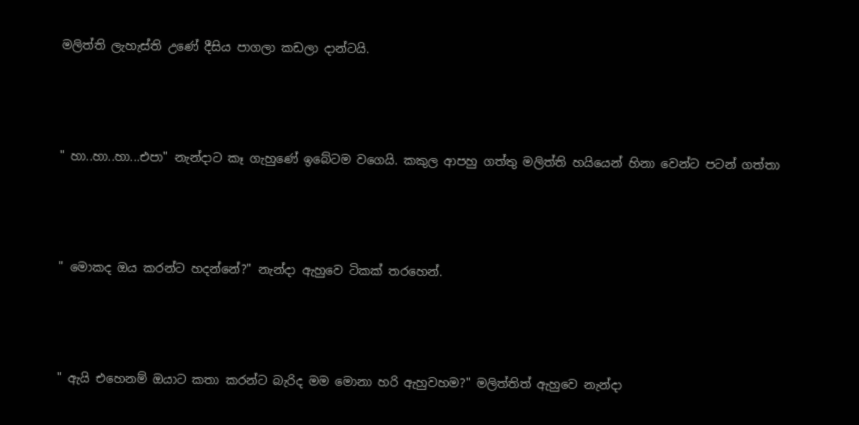මලිත්ති ලැහැස්ති උණේ දීසිය පාගලා කඩලා දාන්ටයි.



" හා..හා..හා...එපා" නැන්දාට කෑ ගැහුණේ ඉබේටම වගෙයි. කකුල ආපහු ගත්තු මලිත්ති හයියෙන් හිනා වෙන්ට පටන් ගත්තා



" මොකද ඔය කරන්ට හදන්නේ?" නැන්දා ඇහුවෙ ටිකක් තරහෙන්.



" ඇයි එහෙනම් ඔයාට කතා කරන්ට බැරිද මම මොනා හරි ඇහුවහම?" මලිත්තිත් ඇහුවෙ නැන්දා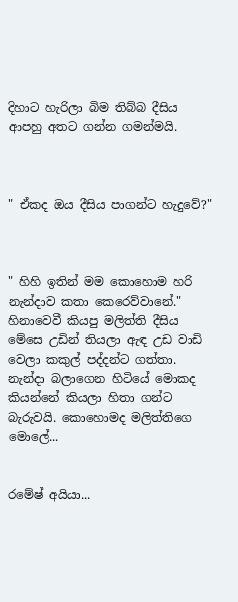දිහාට හැරිලා බිම තිබ්බ දීසිය ආපහු අතට ගන්න ගමන්මයි.



" ඒකද ඔය දීසිය පාගන්ට හැදුවේ?"



" හිහි ඉතින් මම කොහොම හරි නැන්දාව කතා කෙරෙව්වානේ." හිනාවෙවී කියපු මලිත්ති දීසිය මේසෙ උඩින් තියලා ඇඳ උඩ වාඩි වෙලා කකුල් පද්දන්ට ගත්තා. නැන්දා බලාගෙන හිටියේ මොකද කියන්නේ කියලා හිතා ගන්ට බැරුවයි. කොහොමද මලිත්තිගෙ මොලේ...


රමේෂ් අයියා...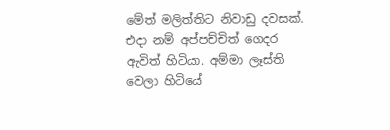මේත් මලිත්තිට නිවාඩු දවසක්. එදා නම් අප්පච්චිත් ගෙදර ඇවිත් හිටියා. අම්මා ලෑස්ති වෙලා හිටියේ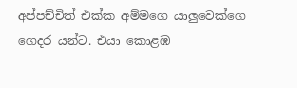අප්පච්චිත් එක්ක අම්මගෙ යාලුවෙක්ගෙ ගෙදර යන්ට. එයා කොළඹ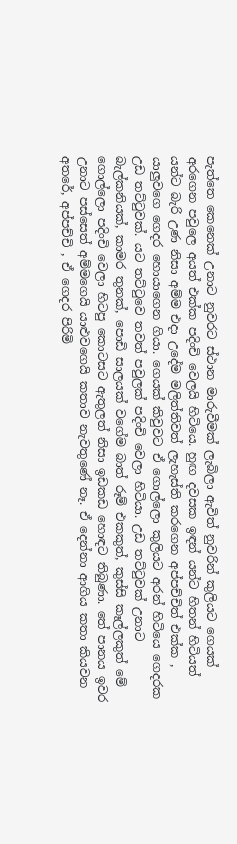පැත්තෙ කෙනෙක් උනාට නුවරට ස්ථාන මාරුවීමක් ලැබිලා ඇවිත් නුවරින් කුලියට ගෙයක් අරගෙන පවුලෙ අයත් එක්ක පදිංචි වෙලයි හිටියෙ. හුඟ දවසක ඉඳන් යන්ට හිතන් හිටියත් යන්ට බැරි උණ නිසා අම්ම එදා උදේම මලිත්තිවත් ලැහැස්ති කරගෙන අප්පච්චිත් එක්ක , යාලුවගෙ ගෙදර හොයාගෙන ගියා. ගෙයක් කිවුවට ඒ ගොල්ලො කුලියට අරන් හිටියෙ ගෙදරක උඩ තට්ටුවක්. යට තට්ටුවෙ තවත් පවුලක් පදිංචි වෙලා හිටියා. උඩ තට්ටුවක් උනාට බැල්කනියක්, කාමර තුනක්, පොඩි සාලයක් වගේම බාත් රූම් එකකුත්, කුස්සි කෑල්ලකුත් මේ ගොල්ලො පදිංචි වෙලා හිටපු කොටසට ඇතුලත් නිසා ඉඩකඩ හොඳට තිබුණා. තේ පානය ඉවර උනාට පස්සෙත් අම්මගෙයි යාළුවගෙයි කතාව නැවතුණේ නෑ. ඒ දෙන්නා ආගිය කතා කියවන අතරේ, අප්පච්චි , ඒ ගෙදර පිරිමි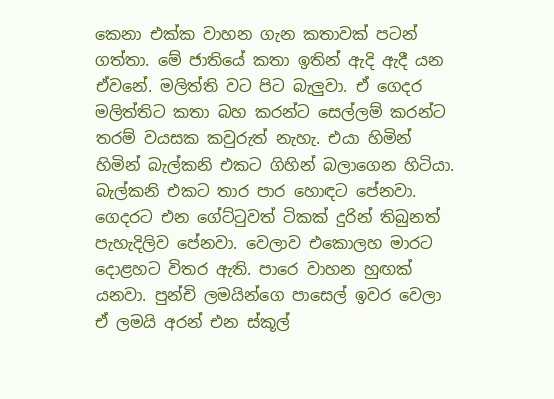කෙනා එක්ක වාහන ගැන කතාවක් පටන් ගත්තා. මේ ජාතියේ කතා ඉතින් ඇදි ඇදී යන ඒවනේ. මලිත්ති වට පිට බැලුවා. ඒ ගෙදර මලිත්තිට කතා බහ කරන්ට සෙල්ලම් කරන්ට තරම් වයසක කවුරුත් නැහැ. එයා හිමින් හිමින් බැල්කනි එකට ගිහින් බලාගෙන හිටියා. බැල්කනි එකට තාර පාර හොඳට පේනවා. ගෙදරට එන ගේට්ටුවත් ටිකක් දුරින් තිබුනත් පැහැදිලිව පේනවා. වෙලාව එකොලහ මාරට දොළහට විතර ඇති. පාරෙ වාහන හුඟක් යනවා. පුන්චි ලමයින්ගෙ පාසෙල් ඉවර වෙලා ඒ ලමයි අරන් එන ස්කූල්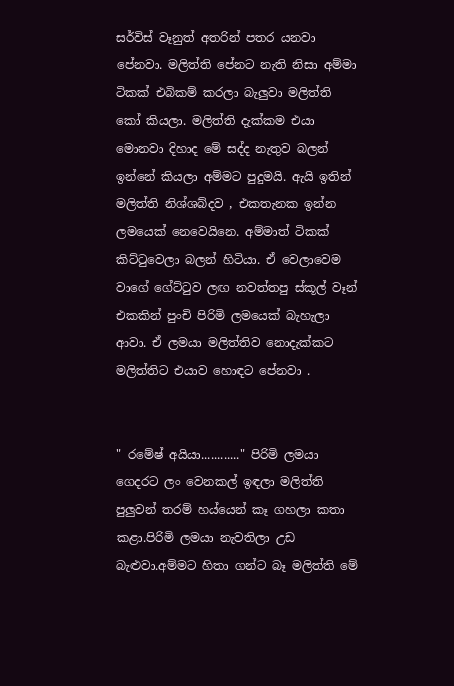සර්විස් වෑනුත් අතරින් පතර යනවා පේනවා. මලිත්ති පේනට නැති නිසා අම්මා ටිකක් එබිකම් කරලා බැලුවා මලිත්ති කෝ කියලා. මලිත්ති දැක්කම එයා මොනවා දිහාද මේ සද්ද නැතුව බලන් ඉන්නේ කියලා අම්මට පුදුමයි. ඇයි ඉතින් මලිත්ති නිශ්ශබ්දව , එකතැනක ඉන්න ලමයෙක් නෙවෙයිනෙ. අම්මාත් ටිකක් කිට්ටුවෙලා බලන් හිටියා. ඒ වෙලාවෙම වාගේ ගේට්ටුව ලඟ නවත්තපු ස්කූල් වෑන් එකකින් පුංචි පිරිමි ලමයෙක් බැහැලා ආවා. ඒ ලමයා මලිත්තිව නොදැක්කට මලිත්තිට එයාව හොඳට පේනවා .


" රමේෂ් අයියා............" පිරිමි ලමයා ගෙදරට ලං වෙනකල් ඉඳලා මලිත්ති පුලුවන් තරම් හය්යෙන් කෑ ගහලා කතා කළා.පිරිමි ලමයා නැවතිලා උඩ බැළුවා.අම්මට හිතා ගන්ට බෑ මලිත්ති මේ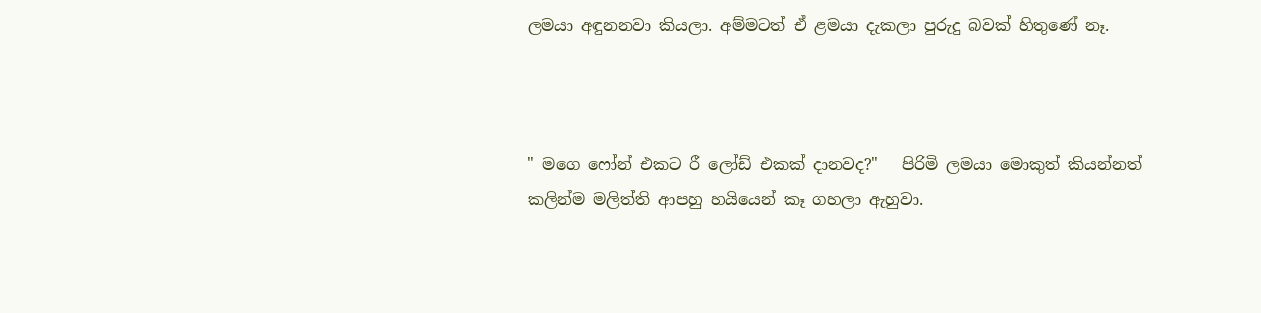ලමයා අඳුනනවා කියලා. අම්මටත් ඒ ළමයා දැකලා පුරුදු බවක් හිතුණේ නෑ.



" මගෙ ෆෝන් එකට රී ලෝඩ් එකක් දානවද?"   පිරිමි ලමයා මොකුත් කියන්නත් කලින්ම මලිත්ති ආපහු හයියෙන් කෑ ගහලා ඇහුවා.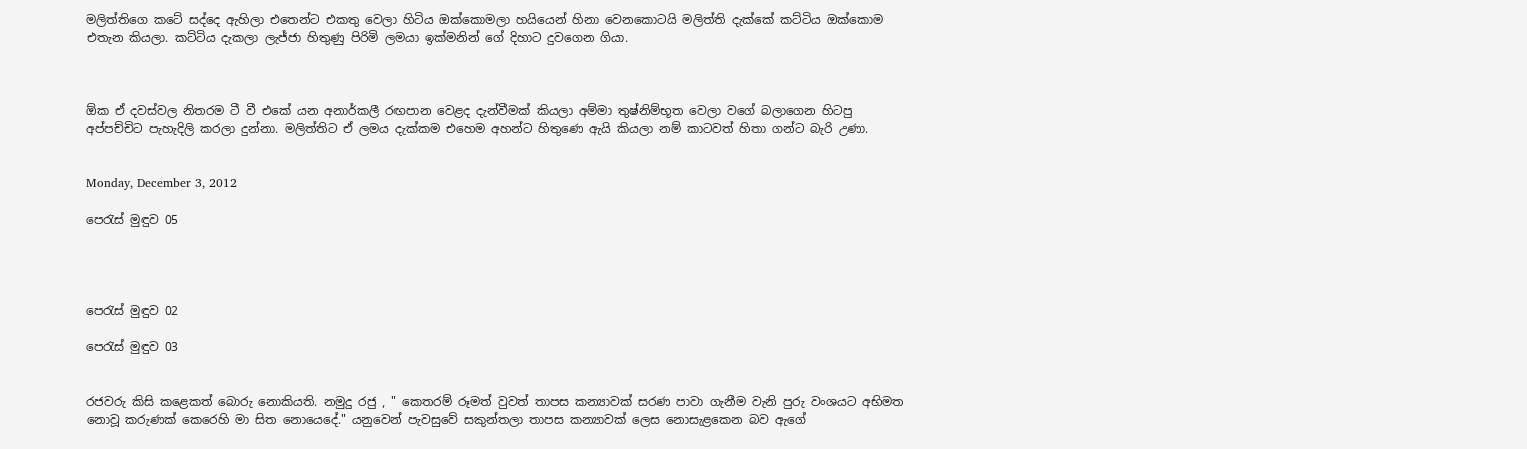මලිත්තිගෙ කටේ සද්දෙ ඇහිලා එතෙන්ට එකතු වෙලා හිටිය ඔක්කොමලා හයියෙන් හිනා වෙනකොටයි මලිත්ති දැක්කේ කට්ටිය ඔක්කොම එතැන කියලා. කට්ටිය දැකලා ලැජ්ජා හිතුණු පිරිමි ලමයා ඉක්මනින් ගේ දිහාට දුවගෙන ගියා.



ඕක ඒ දවස්වල නිතරම ටී වී එකේ යන අනාර්කලී රඟපාන වෙළද දැන්වීමක් කියලා අම්මා තුෂ්නිම්භූත වෙලා වගේ බලාගෙන හිටපු අප්පච්චිට පැහැදිලි කරලා දුන්නා. මලිත්තිට ඒ ලමය දැක්කම එහෙම අහන්ට හිතුණෙ ඇයි කියලා නම් කාටවත් හිතා ගන්ට බැරි උණා.


Monday, December 3, 2012

පෙරැස් මුඳුව 05




පෙරැස් මුඳුව 02

පෙරැස් මුඳුව 03


රජවරු කිසි කළෙකත් බොරු නොකියති. නමුදු රජු , " කෙතරම් රූමත් වුවත් තාපස කන්‍යාවක් සරණ පාවා ගැනීම වැනි පුරු වංශයට අභිමත නොවූ කරුණක් කෙරෙහි මා සිත නොයෙදේ." යනුවෙන් පැවසුවේ සකුන්තලා තාපස කන්‍යාවක් ලෙස නොසැළකෙන බව ඇගේ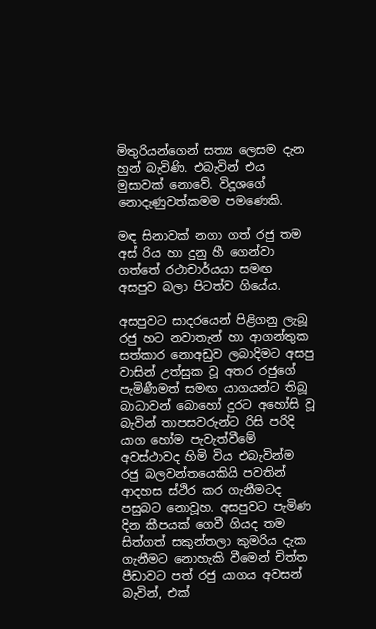මිතුරියන්ගෙන් සත්‍ය ලෙසම දැන හුන් බැවිණි. එබැවින් එය මුසාවක් නොවේ. විදූශගේ නොදැණුවත්කමම පමණෙකි.

මඳ සිනාවක් නගා ගත් රජු තම අස් රිය හා දුනු හී ගෙන්වා ගත්තේ රථාචාර්යයා සමඟ අසපුව බලා පිටත්ව ගියේය.

අසපුවට සාදරයෙන් පිළිගනු ලැබූ රජු හට නවාතැන් හා ආගන්තුක සත්කාර නොඅඩුව ලබාදිමට අසපු වාසින් උත්සුක වූ අතර රජුගේ පැමිණීමත් සමඟ යාගයන්ට තිබූ බාධාවන් බොහෝ දුරට අහෝසි වූ බැවින් තාපසවරුන්ට රිසි පරිදි යාග හෝම පැවැත්වීමේ අවස්ථාවද හිමි විය එබැවින්ම රජු බලවන්තයෙකියි පවතින් ආදහස ස්ථිර කර ගැනීමටද පසුබට නොවූහ. අසපුවට පැමිණ දින කීපයක් ගෙවී ගියද තම සිත්ගත් සකුන්තලා කුමරිය දැක ගැනීමට නොහැකි වීමෙන් චිත්ත පීඩාවට පත් රජු යාගය අවසන් බැවින්, එක්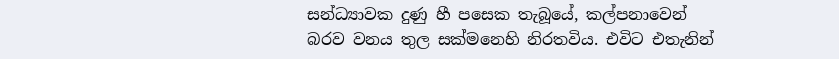සන්ධ්‍යාවක දුණු හී පසෙක තැබූයේ, කල්පනාවෙන් බරව වනය තුල සක්මනෙහි නිරතවිය. එවිට එතැනින්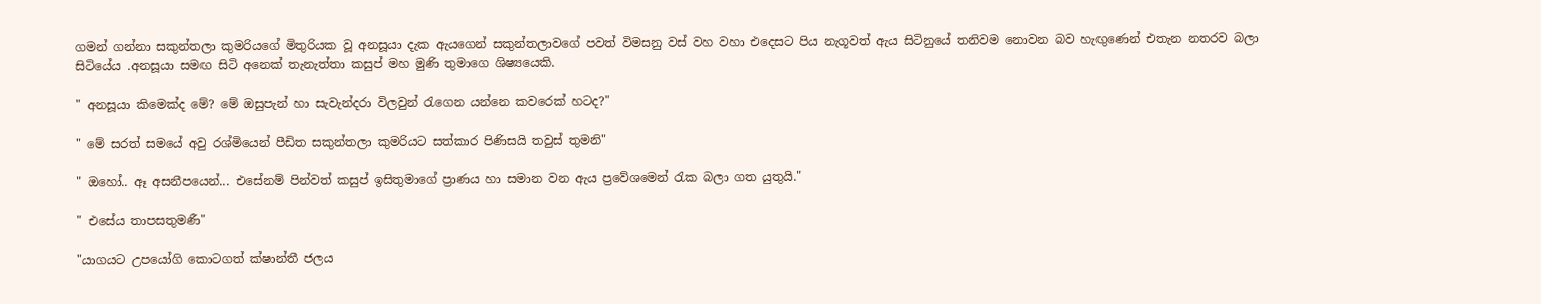ගමන් ගන්නා සකුන්තලා කුමරියගේ මිතුරියක වූ අනසූයා දැක ඇයගෙන් සකුන්තලාවගේ පවත් විමසනු වස් වහ වහා එදෙසට පිය නැගූවත් ඇය සිටිනුයේ තනිවම නොවන බව හැඟුණෙන් එතැන නතරව බලා සිටියේය .අනසූයා සමඟ සිටි අනෙක් තැනැත්තා කසුප් මහ මුණි තුමාගෙ ශිෂ්‍යයෙකි.

" අනසූයා කිමෙක්ද මේ? මේ ඔසුපැන් හා සැවැන්දරා විලවුන් රැගෙන යන්නෙ කවරෙක් හටද?"

" මේ සරත් සමයේ අවු රශ්මියෙන් පීඩිත සකුන්තලා කුමරියට සත්කාර පිණිසයි තවුස් තුමනි"

" ඔහෝ.. ඈ අසනීපයෙන්... එසේනම් පින්වත් කසුප් ඉසිතුමාගේ ප්‍රාණය හා සමාන වන ඇය ප්‍රවේශමෙන් රැක බලා ගත යුතුයි."

" එසේය තාපසතුමණී"

"යාගයට උපයෝගි කොටගත් ක්ෂාන්තී ජලය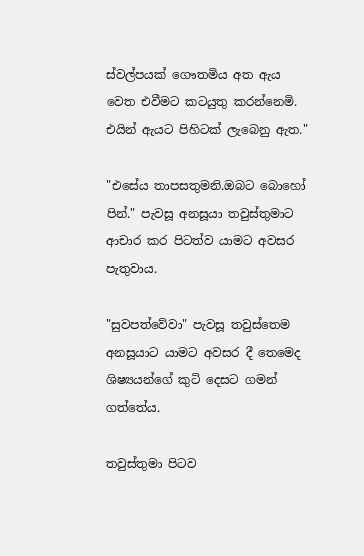ස්වල්පයක් ගෞතමිය අත ඇය වෙත එවීමට කටයුතු කරන්නෙමි. එයින් ඇයට පිහිටක් ලැබෙනු ඇත."

"එසේය තාපසතුමනි.ඔබට බොහෝ පින්." පැවසූ අනසූයා තවුස්තුමාට ආචාර කර පිටත්ව යාමට අවසර පැතුවාය.

"සුවපත්වේවා" පැවසූ තවුස්තෙම අනසූයාට යාමට අවසර දී තෙමෙද ශි‍ෂ්‍යයන්ගේ කුටි දෙසට ගමන් ගත්තේය.

තවුස්තුමා පිටව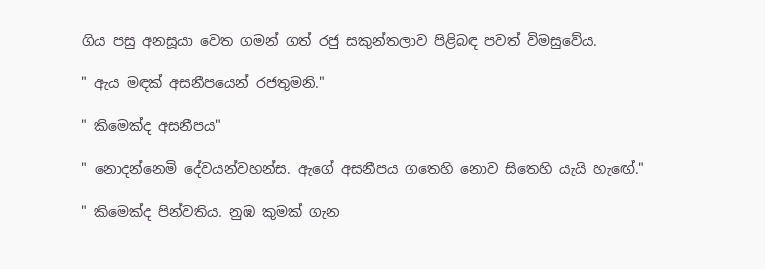ගිය පසු අනසූයා වෙත ගමන් ගත් රජු සකුන්තලාව පිළිබඳ පවත් විමසුවේය.

" ඇය මඳක් අසනීපයෙන් රජතුමනි."

" කිමෙක්ද අසනීපය"

" නොදන්නෙමි දේවයන්වහන්ස. ඇගේ අසනීපය ගතෙහි නොව සිතෙහි යැයි හැඟේ."

" කිමෙක්ද පින්වතිය. නුඹ කුමක් ගැන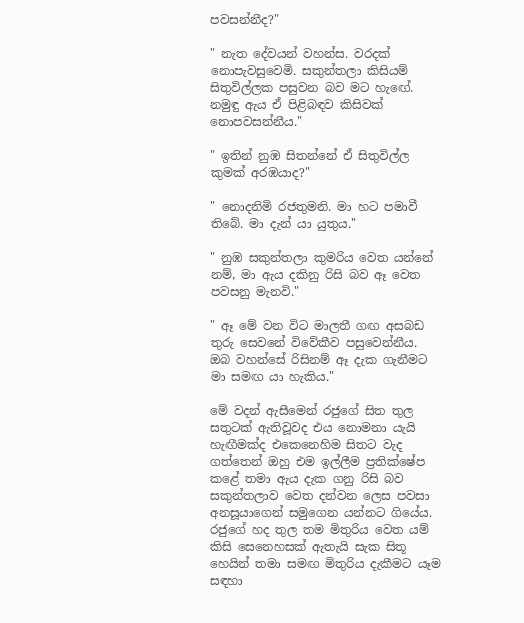පවසන්නීද?"

" නැත දේවයන් වහන්ස. වරදක් නොපැවසුවෙමි. සකුන්තලා කිසියම් සිතුවිල්ලක පසුවන බව මට හැඟේ. නමුඳු ඇය ඒ පිළිබඳව කිසිවක් නොපවසන්නීය."

" ඉතින් නුඹ සිතන්නේ ඒ සිතුවිල්ල කුමක් අරඹයාද?"

" නොදනිමි රජතුමනි. මා හට පමාවී තිබේ. මා දැන් යා යුතුය."

" නුඹ සකුන්තලා කුමරිය වෙත යන්නේ නම්, මා ඇය දකිනු රිසි බව ඈ වෙත පවසනු මැනවි."

" ඈ මේ වන විට මාලතී ගඟ අසබඩ තුරු සෙවනේ විවේකීව පසුවෙන්නීය. ඔබ වහන්සේ රිසිනම් ඈ දැක ගැනීමට මා සමඟ යා හැකිය."

මේ වදන් ඇසීමෙන් රජුගේ සිත තුල සතුටක් ඇතිවූවද එය නොමනා යැයි හැඟීමක්ද එකෙනෙහිම සිතට වැද ගත්තෙන් ඔහු එම ඉල්ලීම ප්‍රතික්ෂේප කළේ තමා ඇය දැක ගනු රිසි බව සකුන්තලාව වෙත දන්වන ලෙස පවසා අනසූයාගෙන් සමුගෙන යන්නට ගියේය. රජුගේ හද තුල තම මිතුරිය වෙත යම් කිසි සෙනෙහසක් ඇතැයි සැක සිතූ හෙයින් තමා සමඟ මිතුරිය දැකීමට යෑම සඳහා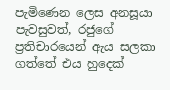පැමිණෙන ලෙස අනසූයා පැවසුවත්, රජුගේ ප්‍රතිචාරයෙන් ඇය සලකා ගත්තේ එය හුදෙක්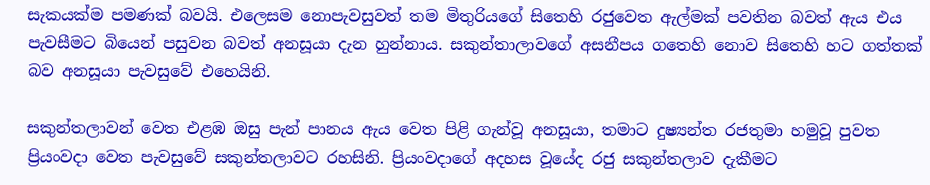සැකයක්ම පමණක් බවයි. එලෙසම නොපැවසුවත් තම මිතුරියගේ සිතෙහි රජුවෙත ඇල්මක් පවතින බවත් ඇය එය පැවසීමට බියෙන් පසුවන බවත් අනසූයා දැන හුන්නාය. සකුන්තාලාවගේ අසනීපය ගතෙහි නොව සිතෙහි හට ගත්තක් බව අනසූයා පැවසුවේ එහෙයිනි.

සකුන්තලාවන් වෙත එළඹ ඔසු පැන් පානය ඇය වෙත පිළි ගැන්වූ අනසූයා, තමාට දුෂ්‍යන්ත රජතුමා හමුවූ පුවත ප්‍රියංවදා වෙත පැවසුවේ සකුන්තලාවට රහසිනි. ප්‍රියංවදාගේ අදහස වූයේද රජු සකුන්තලාව දැකීමට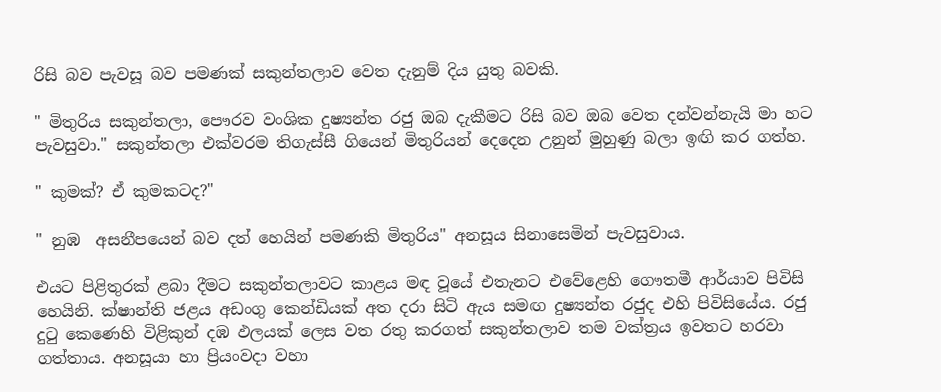රිසි බව පැවසූ බව පමණක් සකුන්තලාව වෙත දැනුම් දිය යුතු බවකි.

" මිතුරිය සකුන්තලා, පෞරව වංශික දුෂ්‍යන්ත රජු ඔබ දැකීමට රිසි බව ඔබ වෙත දන්වන්නැයි මා හට පැවසුවා." සකුන්තලා එක්වරම තිගැස්සී ගියෙන් මිතුරියන් දෙදෙන උනුන් මුහුණු බලා ඉඟි කර ගත්හ.

" කුමක්? ඒ කුමකටද?"

" නුඹ  අසනීපයෙන් බව දත් හෙයින් පමණකි මිතුරිය" අනසූය සිනාසෙමින් පැවසුවාය.

එයට පිළිතුරක් ළබා දීමට සකුන්තලාවට කාළය මඳ වූයේ එතැනට එවේළෙහි ගෞතමී ආර්යාව පිවිසි හෙයිනි. ක්ෂාන්ති ජළය අඩංගු කෙන්ඩියක් අත දරා සිටි ඇය සමඟ දුෂ්‍යන්ත රජුද එහි පිවිසියේය. රජු දුටු කෙණෙහි විළිකුන් දඹ ඵලයක් ලෙස වත රතු කරගත් සකුන්තලාව තම වක්ත්‍රය ඉවතට හරවා ගත්තාය. අනසූයා හා ප්‍රියංවදා වහා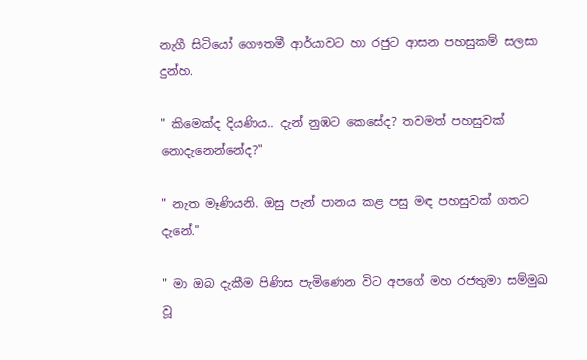නැගී සිටියෝ ගෞතමී ආර්යාවට හා රජුට ආසන පහසුකම් සලසා දුන්හ.

" කිමෙක්ද දියණිය.. දැන් නුඹට කෙසේද? තවමත් පහසුවක් නොදැනෙන්නේද?"

" නැත මෑණියනි. ඔසු පැන් පානය කළ පසු මඳ පහසුවක් ගතට දැනේ."

" මා ඔබ දැකීම පිණිස පැමිණෙන විට අපගේ මහ රජතුමා සම්මුඛ වූ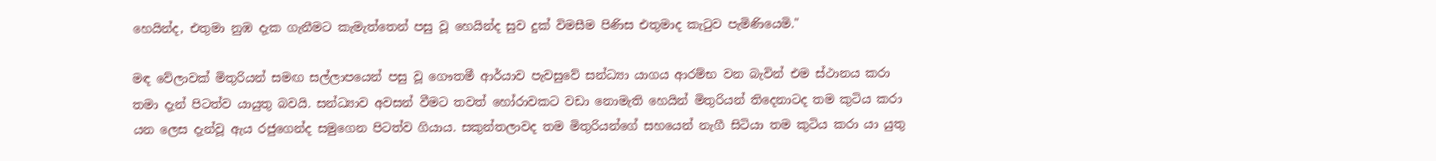හෙයින්ද, එතුමා නුඹ දැක ගැනීමට කැමැත්තෙන් පසු වූ හෙයින්ද සුව දුක් විමසීම පිණිස එතුමාද කැටුව පැමිණියෙමි."

මඳ වේලාවක් මිතුරියන් සමඟ සල්ලාපයෙන් පසු වූ ගෞතමී ආර්යාව පැවසුවේ සන්ධ්‍යා යාගය ආරම්භ වන බැවින් එම ස්ථානය කරා තමා දැන් පිටත්ව යායුතු බවයි. සන්ධ්‍යාව අවසන් වීමට තවත් හෝරාවකට වඩා නොමැති හෙයින් මිතුරියන් තිදෙනාටද තම කුටිය කරා යන ලෙස දැන්වූ ඇය රජුගෙන්ද සමුගෙන පිටත්ව ගියාය. සකුන්තලාවද තම මිතුරියන්ගේ සහයෙන් නැගී සිටියා තම කුටිය කරා යා යුතු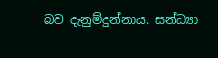බව දැනුම්දුන්නාය. සන්ධ්‍යා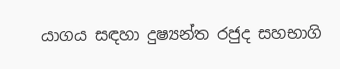යාගය සඳහා දුෂ්‍යන්ත රජුද සහභාගි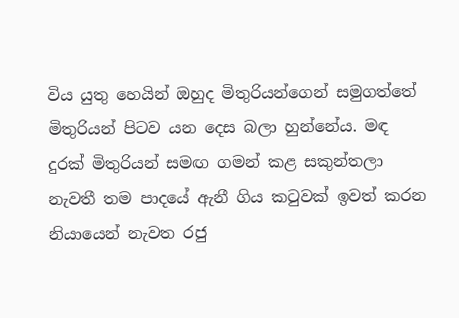විය යුතු හෙයින් ඔහුද මිතුරියන්ගෙන් සමුගත්තේ මිතුරියන් පිටව යන දෙස බලා හුන්නේය. මඳ දුරක් මිතුරියන් සමඟ ගමන් කළ සකුන්තලා නැවතී තම පාදයේ ඇනී ගිය කටුවක් ඉවත් කරන නියායෙන් නැවත රජු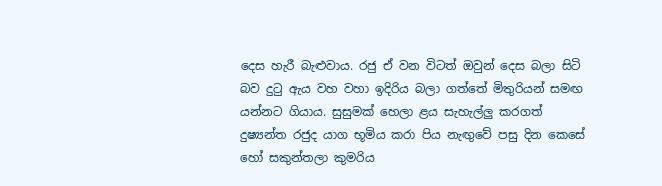දෙස හැරී බැළුවාය. රජු ඒ වන විටත් ඔවුන් දෙස බලා සිටි බව දුටු ඇය වහ වහා ඉදිරිය බලා ගත්තේ මිතුරියන් සමඟ යන්නට ගියාය. සුසුමක් හෙලා ළය සැහැල්ලු කරගත් දුෂ්‍යන්ත රජුද යාග භූමිය කරා පිය නැඟුවේ පසු දින කෙසේ හෝ සකුන්තලා කුමරිය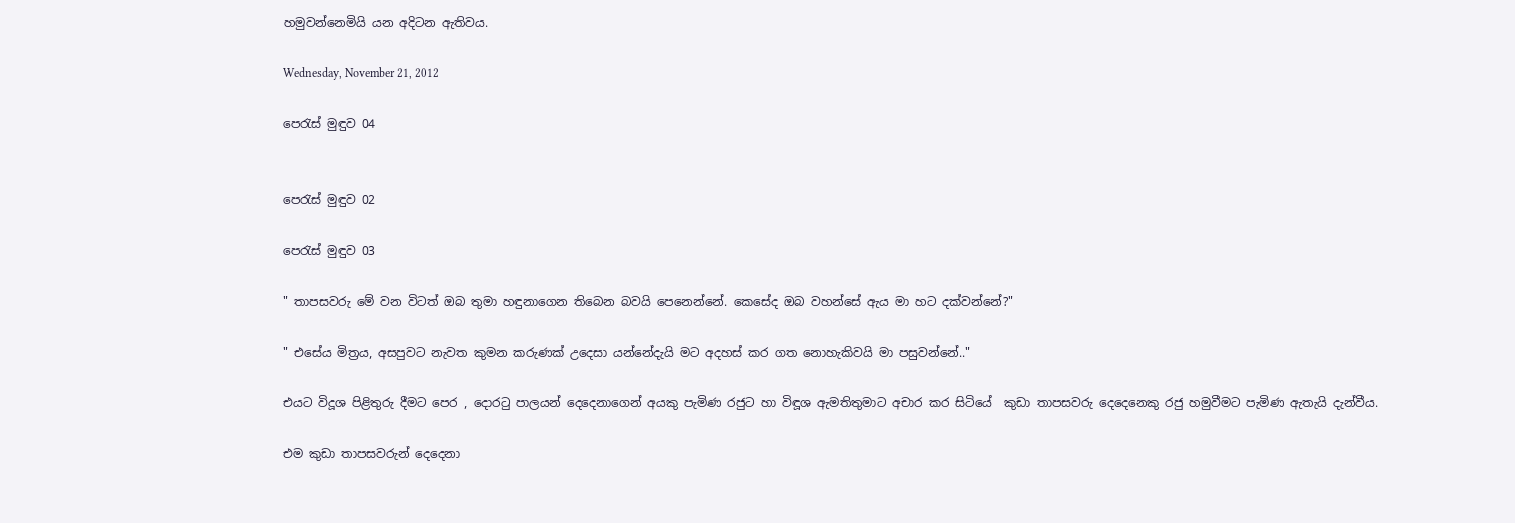හමුවන්නෙමියි යන අදිටන ඇතිවය.

Wednesday, November 21, 2012

පෙරැස් මුඳුව 04


පෙරැස් මුඳුව 02

පෙරැස් මුඳුව 03

" තාපසවරු මේ වන විටත් ඔබ තුමා හඳුනාගෙන තිබෙන බවයි පෙනෙන්නේ. කෙසේද ඔබ වහන්සේ ඇය මා හට දක්වන්නේ?"

" එසේය මිත්‍රය, අසපුවට නැවත කුමන කරුණක් උදෙසා යන්නේදැයි මට අදහස් කර ගත නොහැකිවයි මා පසුවන්නේ.."

එයට විදූශ පිළිතුරු දීමට පෙර , දොරටු පාලයන් දෙදෙනාගෙන් අයකු පැමිණ රජුට හා විඳූශ ඇමතිතුමාට අචාර කර සිටියේ  කුඩා තාපසවරු දෙදෙනෙකු රජු හමුවීමට පැමිණ ඇතැයි දැන්වීය.

එම කුඩා තාපසවරුන් දෙදෙනා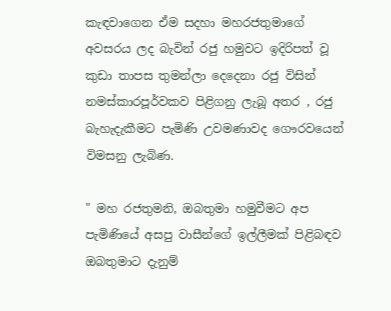කැඳවාගෙන ඒම සදහා මහරජතුමාගේ අවසරය ලද බැවින් රජු හමුවට ඉදිරිපත් වූ කුඩා තාපස තුමන්ලා දෙදෙනා රජු විසින් නමස්කාරපූර්වකව පිළිගනු ලැබූ අතර , රජු බැහැදැකීමට පැමිණි උවමණාවද ගෞරවයෙන් විමසනු ලැබිණ.

" මහ රජතුමනි, ඔබතුමා හමුවීමට අප පැමිණියේ අසපු වාසීන්ගේ ඉල්ලීමක් පිළිබඳව ඔබතුමාට දැනුම්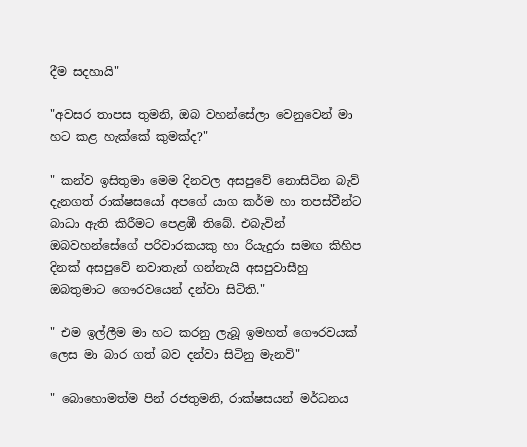දීම සදහායි"

"අවසර තාපස තුමනි, ඔබ වහන්සේලා වෙනුවෙන් මා හට කළ හැක්කේ කුමක්ද?"

" කන්ව ඉසිතුමා මෙම දිනවල අසපුවේ නොසිටින බැව් දැනගත් රාක්ෂසයෝ අපගේ යාග කර්ම හා තපස්වීන්ට බාධා ඇති කිරීමට පෙළඹී තිබේ. එබැවින් ඔබවහන්සේගේ පරිවාරකයකු හා රියැදුරා සමඟ කිහිප දිනක් අසපුවේ නවාතැන් ගන්නැයි අසපුවාසීහු ඔබතුමාට ගෞරවයෙන් දන්වා සිටිති."

" එම ඉල්ලීම මා හට කරනු ලැබූ ඉමහත් ගෞරවයක් ලෙස මා බාර ගත් බව දන්වා සිටිනු මැනවි"

" බොහොමත්ම පින් රජතුමනි, රාක්ෂසයන් මර්ධනය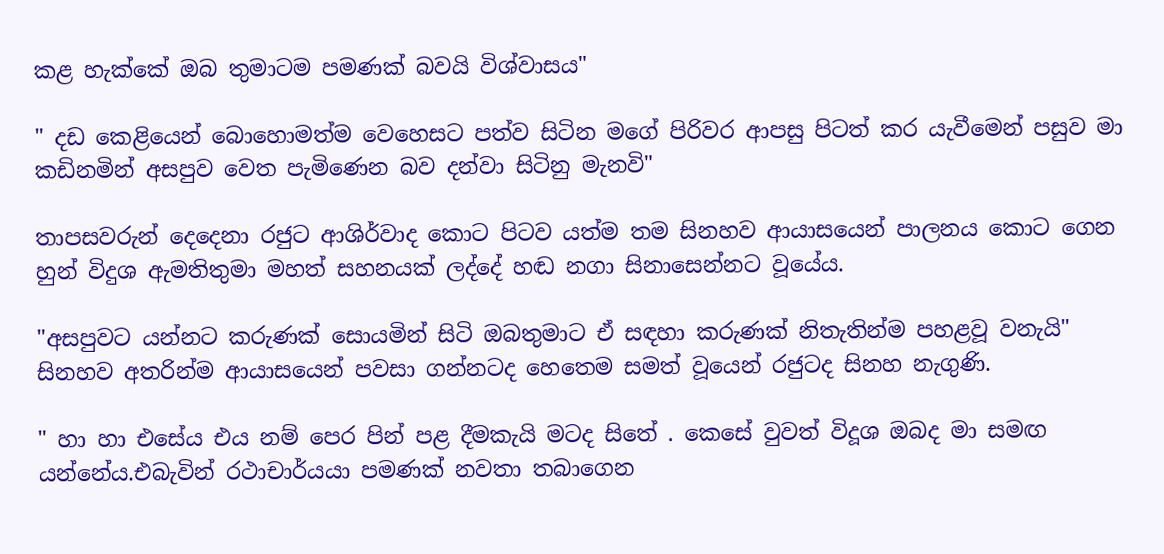කළ හැක්කේ ඔබ තුමාටම පමණක් බවයි විශ්වාසය"

" දඩ කෙළියෙන් බොහොමත්ම වෙහෙසට පත්ව සිටින මගේ පිරිවර ආපසු පිටත් කර යැවීමෙන් පසුව මා කඩිනමින් අසපුව වෙත පැමිණෙන බව දන්වා සිටිනු මැනවි"

තාපසවරුන් දෙදෙනා රජුට ආශිර්වාද කොට පිටව යත්ම තම සිනහව ආයාසයෙන් පාලනය කොට ගෙන හුන් විදුශ ඇමතිතුමා මහත් සහනයක් ලද්දේ හඬ නගා සිනාසෙන්නට වූයේය.

"අසපුවට යන්නට කරුණක් සොයමින් සිටි ඔබතුමාට ඒ සඳහා කරුණක් නිතැතින්ම පහළවූ වනැයි"  සිනහව අතරින්ම ආයාසයෙන් පවසා ගන්නටද හෙතෙම සමත් වූයෙන් රජුටද සිනහ නැගුණි.

" හා හා එසේය එය නම් පෙර පින් පළ දීමකැයි මටද සිතේ . කෙසේ වුවත් විදූශ ඔබද මා සමඟ යන්නේය.එබැවින් රථාචාර්යයා පමණක් නවතා තබාගෙන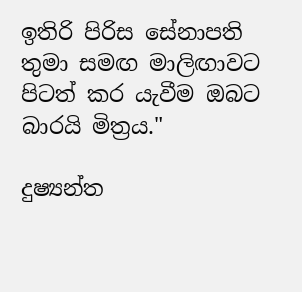ඉතිරි පිරිස සේනාපති තුමා සමඟ මාලිඟාවට පිටත් කර යැවීම ඔබට බාරයි මිත්‍රය."

දුෂ්‍යන්ත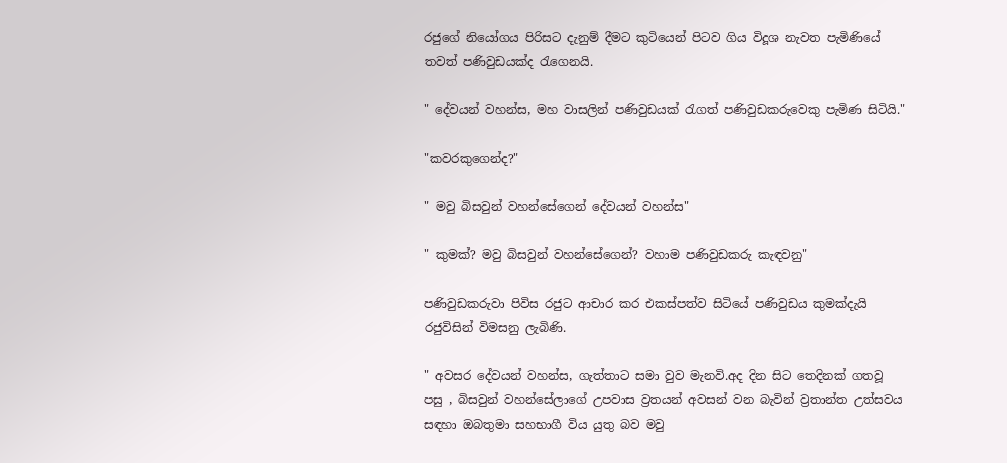රජුගේ නියෝගය පිරිසට දැනුම් දීමට කුටියෙන් පිටව ගිය විදූශ නැවත පැමිණියේ තවත් පණිවුඩයක්ද රැගෙනයි.

" දේවයන් වහන්ස, මහ වාසලින් පණිවුඩයක් රැගත් පණිවුඩකරුවෙකු පැමිණ සිටියි."

"කවරකුගෙන්ද?"

" මවු බිසවුන් වහන්සේගෙන් දේවයන් වහන්ස"

" කුමක්? මවු බිසවුන් වහන්සේගෙන්? වහාම පණිවුඩකරු කැඳවනු"

පණිවුඩකරුවා පිවිස රජුට ආචාර කර එකස්පත්ව සිටියේ පණිවුඩය කුමක්දැයි රජුවිසින් විමසනු ලැබිණි.

" අවසර දේවයන් වහන්ස, ගැත්තාට සමා වුව මැනවි.අද දින සිට තෙදිනක් ගතවූ පසු , බිසවුන් වහන්සේලාගේ උපවාස ව්‍රතයන් අවසන් වන බැවින් ව්‍රතාන්ත උත්සවය සඳහා ඔබතුමා සහභාගී විය යුතු බව මවු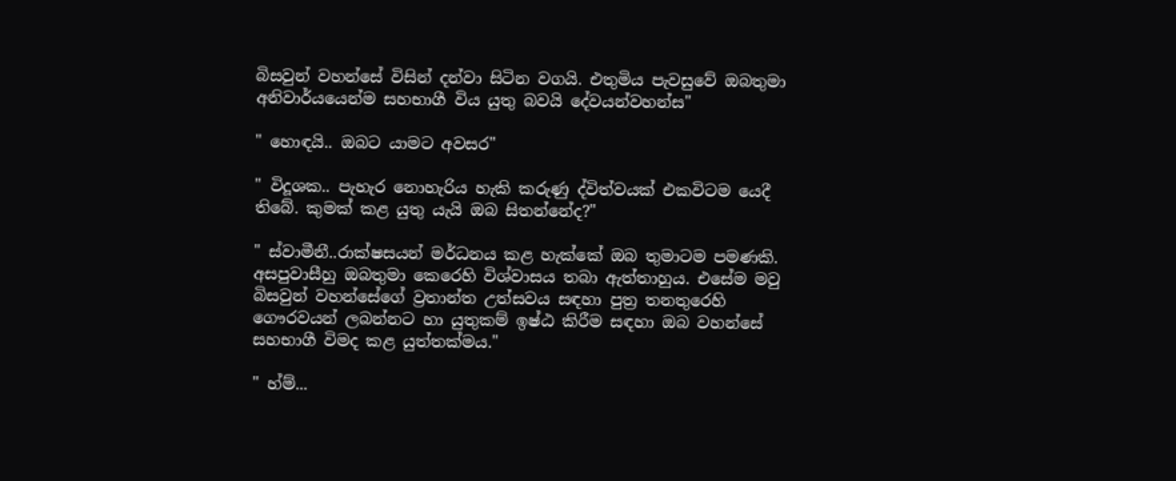බිසවුන් වහන්සේ විසින් දන්වා සිටින වගයි. එතුමිය පැවසුවේ ඔබතුමා අනිවාර්යයෙන්ම සහභාගී විය යුතු බවයි දේවයන්වහන්ස"

" හොඳයි.. ඔබට යාමට අවසර"

" විදූශක.. පැහැර නොහැරිය හැකි කරුණු ද්විත්වයක් එකවිටම යෙදී තිබේ. කුමක් කළ යුතු යැයි ඔබ සිතන්නේද?"

" ස්වාමීනී..රාක්ෂසයන් මර්ධනය කළ හැක්කේ ඔබ තුමාටම පමණකි. අසපුවාසීහු ඔබතුමා කෙරෙහි විශ්වාසය තබා ඇත්තාහුය. එසේම මවු බිසවුන් වහන්සේගේ ව්‍රතාන්ත උත්සවය සඳහා පුත්‍ර තනතුරෙහි ගෞරවයන් ලබන්නට හා යුතුකම් ඉෂ්ඨ කිරීම සඳහා ඔබ වහන්සේ සහභාගී විමද කළ යුත්තක්මය."

" හ්ම්...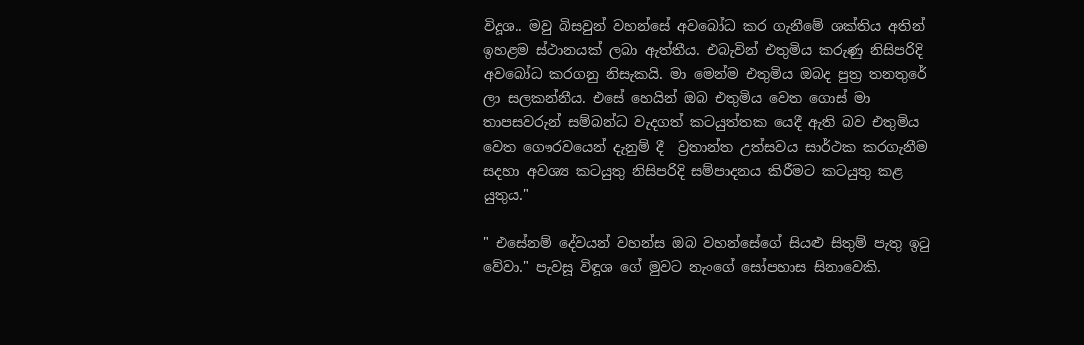විදූශ.. මවු බිසවුන් වහන්සේ අවබෝධ කර ගැනීමේ ශක්තිය අතින් ඉහළම ස්ථානයක් ලබා ඇත්තීය. එබැවින් එතුමිය කරුණු නිසිපරිදි අවබෝධ කරගනු නිසැකයි. මා මෙන්ම එතුමිය ඔබද පුත්‍ර තනතුරේ ලා සලකන්නීය. එසේ හෙයින් ඔබ එතුමිය වෙත ගොස් මා තාපසවරුන් සම්බන්ධ වැදගත් කටයුත්තක යෙදී ඇති බව එතුමිය වෙත ගෞරවයෙන් දැනුම් දී  ව්‍රතාන්ත උත්සවය සාර්ථක කරගැනීම සදහා අවශ්‍ය කටයුතු නිසිපරිදි සම්පාදනය කිරීමට කටයුතු කළ යුතුය."

" එසේනම් දේවයන් වහන්ස ඔබ වහන්සේගේ සියළු සිතුම් පැතු ඉටු වේවා." පැවසූ විඳූශ ගේ මුවට නැංගේ සෝපහාස සිනාවෙකි.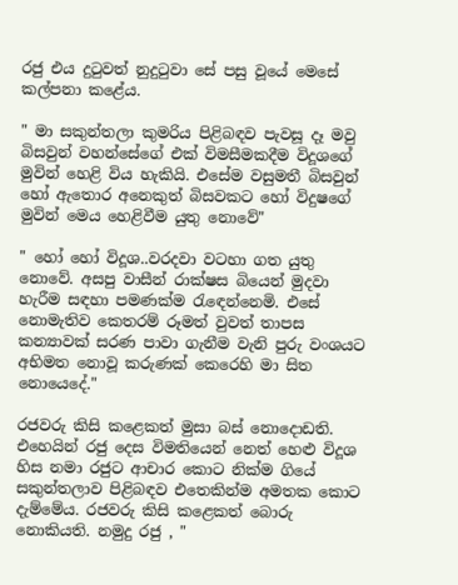රජු එය දුටුවත් නුදුටුවා සේ පසු වූයේ මෙසේ කල්පනා කළේය.

" මා සකුන්තලා කුමරිය පිළිබඳව පැවසූ දෑ මවු බිසවුන් වහන්සේගේ එක් විමසීමකදීම විදූශගේ මුවින් හෙළි විය හැකියි. එසේම වසුමතී බිසවුන් හෝ ඇතොර අනෙකුත් බිසවකට හෝ විදුෂගේ මුවින් මෙය හෙළිවීම යුතු නොවේ"

" හෝ හෝ විදූශ..වරදවා වටහා ගත යුතු නොවේ. අසපු වාසීන් රාක්ෂස බියෙන් මුදවා හැරීම සඳහා පමණක්ම රැඳෙන්නෙමි. එසේ නොමැතිව කෙතරම් රූමත් වුවත් තාපස කන්‍යාවක් සරණ පාවා ගැනීම වැනි පුරු වංශයට අභිමත නොවූ කරුණක් කෙරෙහි මා සිත නොයෙදේ."

රජවරු කිසි කළෙකත් මුසා බස් නොදොඩති. එහෙයින් රජු දෙස විමතියෙන් නෙත් හෙළු විදූශ හිස නමා රජුට ආචාර කොට නික්ම ගියේ සකුන්තලාව පිළිබඳව එතෙකින්ම අමතක කොට දැම්මේය. රජවරු කිසි කළෙකත් බොරු නොකියති. නමුදු රජු , "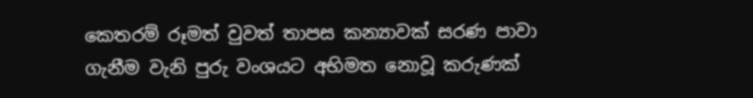කෙතරම් රූමත් වුවත් තාපස කන්‍යාවක් සරණ පාවා ගැනීම වැනි පුරු වංශයට අභිමත නොවූ කරුණක්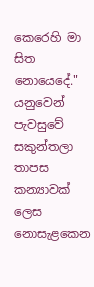කෙරෙහි මා සිත නොයෙදේ." යනුවෙන් පැවසුවේ සකුන්තලා තාපස කන්‍යාවක් ලෙස නොසැළකෙන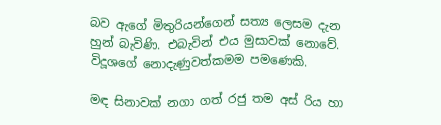බව ඇගේ මිතුරියන්ගෙන් සත්‍ය ලෙසම දැන හුන් බැවිණි. එබැවින් එය මුසාවක් නොවේ. විදූශගේ නොදැණුවත්කමම පමණෙකි.

මඳ සිනාවක් නගා ගත් රජු තම අස් රිය හා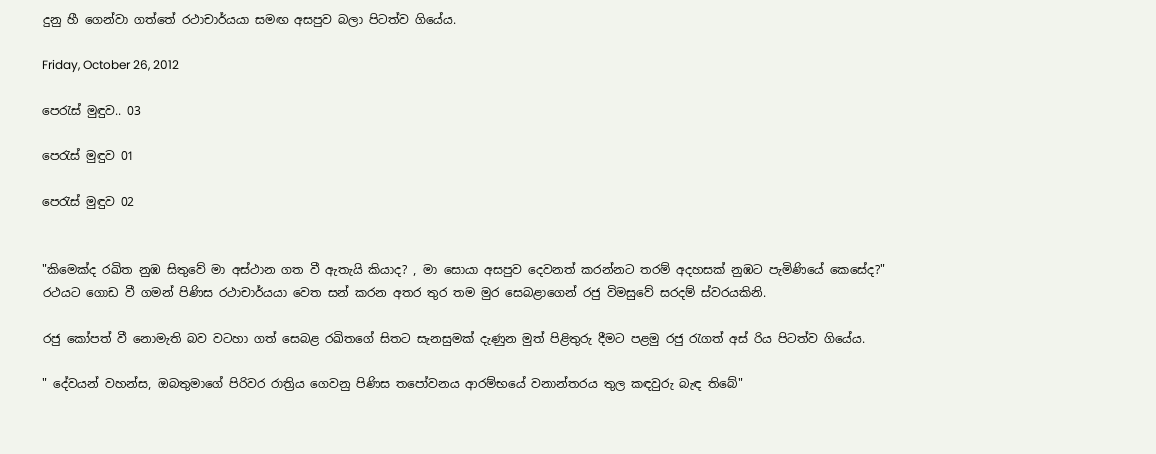දුනු හී ගෙන්වා ගත්තේ රථාචාර්යයා සමඟ අසපුව බලා පිටත්ව ගියේය.

Friday, October 26, 2012

පෙරැස් මුඳුව.. 03

පෙරැස් මුඳුව 01

පෙරැස් මුඳුව 02


"කිමෙක්ද රඛිත නුඹ සිතුවේ මා අස්ථාන ගත වී ඇතැයි කියාද? , මා සොයා අසපුව දෙවනත් කරන්නට තරම් අදහසක් නුඹට පැමිණියේ කෙසේද?"
රථයට ගොඩ වී ගමන් පිණිස රථාචාර්යයා වෙත සන් කරන අතර තුර තම මුර සෙබළාගෙන් රජු විමසුවේ සරදම් ස්වරයකිනි.

රජු කෝපත් වී නොමැති බව වටහා ගත් සෙබළ රඛිතගේ සිතට සැනසුමක් දැණුන මුත් පිළිතුරු දීමට පළමු රජු රැගත් අස් රිය පිටත්ව ගියේය.

" දේවයන් වහන්ස, ඔබතුමාගේ පිරිවර රාත්‍රිය ගෙවනු පිණිස තපෝවනය ආරම්භයේ වනාන්තරය තුල කඳවුරු බැඳ තිබේ"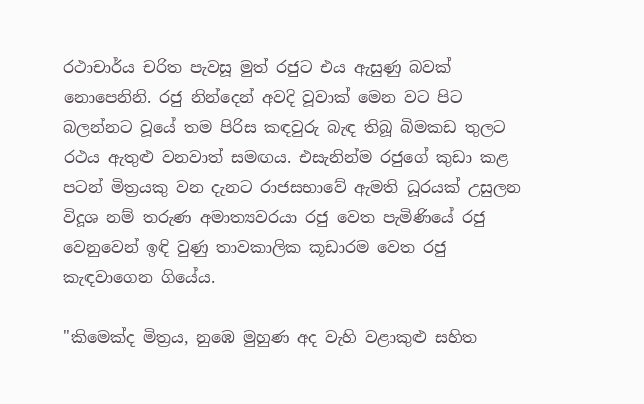රථාචාර්ය චරිත පැවසූ මුත් රජුට එය ඇසුණු බවක් නොපෙනිනි. රජු නින්දෙන් අවදි වූවාක් මෙන වට පිට බලන්නට වූයේ තම පිරිස කඳවුරු බැඳ තිබූ බිමකඩ තුලට රථය ඇතුළු වනවාත් සමඟය. එසැනින්ම රජුගේ කුඩා කළ පටන් මිත්‍රයකු වන දැනට රාජසභාවේ ඇමති ධූරයක් උසුලන විදූශ නම් තරුණ අමාත්‍යවරයා රජු වෙත පැමිණියේ රජු වෙනුවෙන් ඉඳි වුණු තාවකාලික කූඩාරම වෙත රජු කැඳවාගෙන ගියේය.

"කිමෙක්ද මිත්‍රය, නුඹෙ මුහුණ අද වැහි වළාකුළු සහිත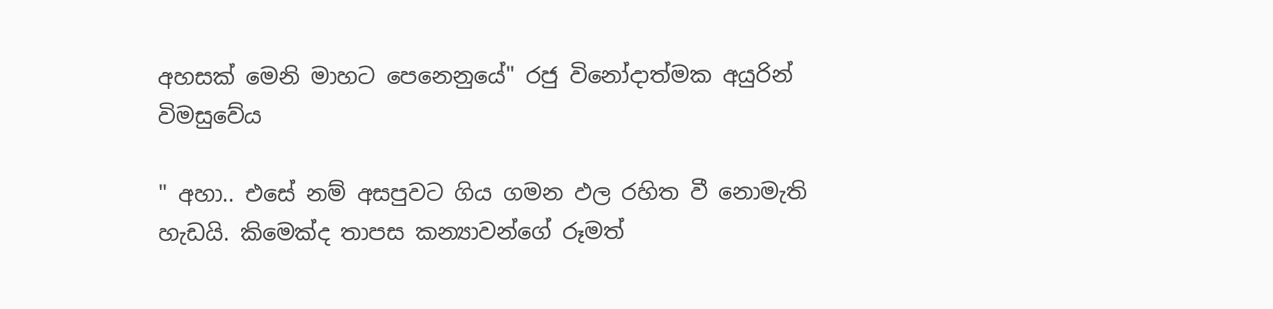අහසක් මෙනි මාහට පෙනෙනුයේ" රජු විනෝදාත්මක අයුරින් විමසුවේය

" අහා.. එසේ නම් අසපුවට ගිය ගමන ඵල රහිත වී නොමැති හැඩයි. කිමෙක්ද තාපස කන්‍යාවන්ගේ රූමත්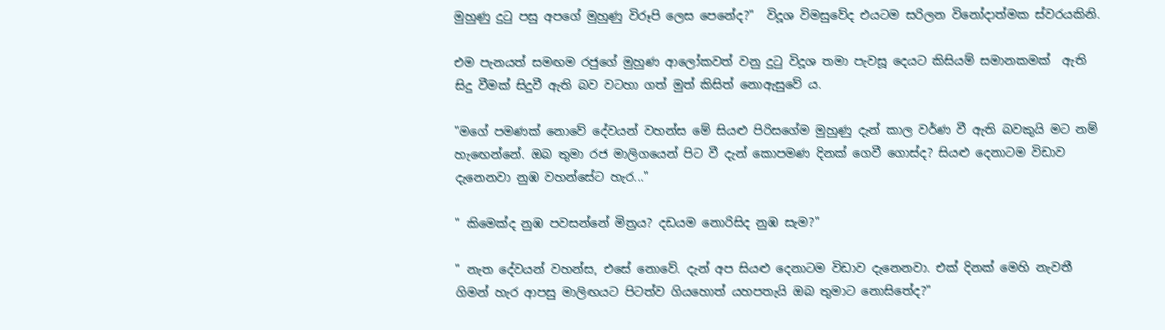මුහුණු දුටු පසු අපගේ මුහුණු විරූපි ලෙස පෙනේද?"  විදූශ විමසුවේද එයටම සරිලන විනෝදාත්මක ස්වරයකිනි.

එම පැනයත් සමඟම රජුගේ මුහුණ ආලෝකවත් වනු දුටු විදූශ තමා පැවසූ දෙයට කිසියම් සමානකමක්  ඇති සිදු වීමක් සිදුවී ඇති බව වටහා ගත් මුත් කිසිත් නොඇසුවේ ය.

"මගේ පමණක් නොවේ දේවයන් වහන්ස මේ සියළු පිරිසගේම මුහුණු දැන් කාල වර්ණ වී ඇති බවකුයි මට නම් හැඟෙන්නේ. ඔබ තුමා රජ මාලිගයෙන් පිට වී දැන් කොපමණ දිනක් ගෙවී ගොස්ද? සියළු දෙනාටම විඩාව දැනෙනවා නුඹ වහන්සේට හැර..."

" කිමෙක්ද නුඹ පවසන්නේ මිත්‍රය? දඩයම නොරිසිද නුඹ සැම?"

" නැත දේවයන් වහන්ස, එසේ නොවේ. දැන් අප සියළු දෙනාටම විඩාව දැනෙනවා. එක් දිනක් මෙහි නැවතී ගිමන් හැර ආපසු මාලිඟයට පිටත්ව ගියහොත් යහපතැයි ඔබ තුමාට නොසිතේද?"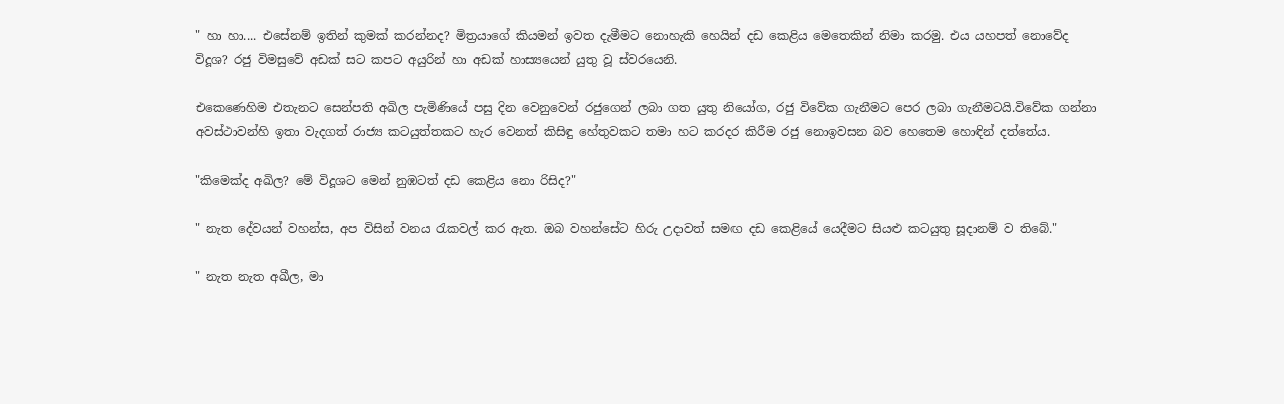" හා හා.... එසේනම් ඉතින් කුමක් කරන්නද? මිත්‍රයාගේ කියමන් ඉවත දැමීමට නොහැකි හෙයින් දඩ කෙළිය මෙතෙකින් නිමා කරමු. එය යහපත් නොවේද විදූශ? රජු විමසුවේ අඩක් සට කපට අයුරින් හා අඩක් හාස්‍යයෙන් යුතු වූ ස්වරයෙනි.

එකෙණෙහිම එතැනට සෙන්පති අඛිල පැමිණියේ පසු දින වෙනුවෙන් රජුගෙන් ලබා ගත යුතු නියෝග, රජු විවේක ගැනීමට පෙර ලබා ගැනීමටයි.විවේක ගන්නා අවස්ථාවන්හි ඉතා වැදගත් රාජ්‍ය කටයුත්තකට හැර වෙනත් කිසිඳු හේතුවකට තමා හට කරදර කිරීම රජු නොඉවසන බව හෙතෙම හොඳින් දත්තේය.

"කිමෙක්ද අඛිල? මේ විදූශට මෙන් නුඹටත් දඩ කෙළිය නො රිසිද?"

" නැත දේවයන් වහන්ස, අප විසින් වනය රැකවල් කර ඇත. ඔබ වහන්සේට හිරු උදාවත් සමඟ දඩ කෙළියේ යෙදීමට සියළු කටයුතු සූදානම් ව තිබේ."

" නැත නැත අඛීල, මා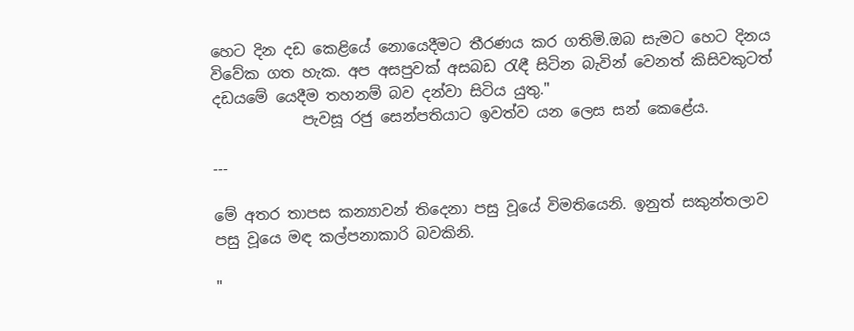හෙට දින දඩ කෙළියේ නොයෙදීමට තීරණය කර ගතිමි.ඔබ සැමට හෙට දිනය විවේක ගත හැක. අප අසපුවක් අසබඩ රැඳී සිටින බැවින් වෙනත් කිසිවකුටත් දඩයමේ යෙදීම තහනම් බව දන්වා සිටිය යුතු."
            පැවසූ රජු සෙන්පතියාට ඉවත්ව යන ලෙස සන් කෙළේය.

---

මේ අතර තාපස කන්‍යාවන් තිදෙනා පසු වූයේ විමතියෙනි. ඉනුත් සකුන්තලාව පසු වූයෙ මඳ කල්පනාකාරි බවකිනි.

"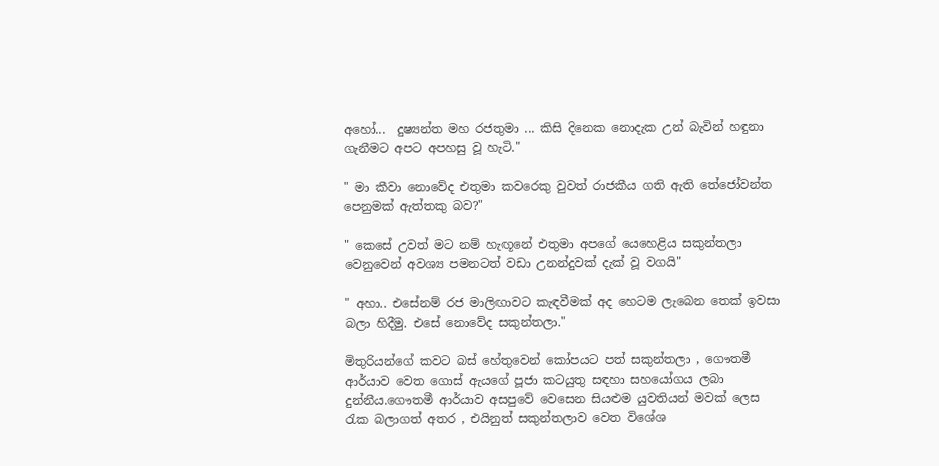අහෝ...  දුෂ්‍යන්ත මහ රජතුමා ... කිසි දිනෙක නොදැක උන් බැවින් හඳුනා ගැනීමට අපට අපහසු වූ හැටි."

" මා කීවා නොවේද එතුමා කවරෙකු වුවත් රාජකීය ගති ඇති තේජෝවන්ත පෙනුමක් ඇත්තකු බව?"

" කෙසේ උවත් මට නම් හැඟූනේ එතුමා අපගේ යෙහෙළිය සකුන්තලා වෙනුවෙන් අවශ්‍ය පමනටත් වඩා උනන්දුවක් දැක් වූ වගයි"

" අහා.. එසේනම් රජ මාලිඟාවට කැඳවීමක් අද හෙටම ලැබෙන තෙක් ඉවසා බලා හිදීමු. එසේ නොවේද සකුන්තලා."

මිතුරියන්ගේ කවට බස් හේතුවෙන් කෝපයට පත් සකුන්තලා , ගෞතමී ආර්යාව වෙත ගොස් ඇයගේ පූජා කටයුතු සඳහා සහයෝගය ලබා දුන්නීය.ගෞතමී ආර්යාව අසපුවේ වෙසෙන සියළුම යුවතියන් මවක් ලෙස රැක බලාගත් අතර , එයිනුත් සකුන්තලාව වෙත විශේශ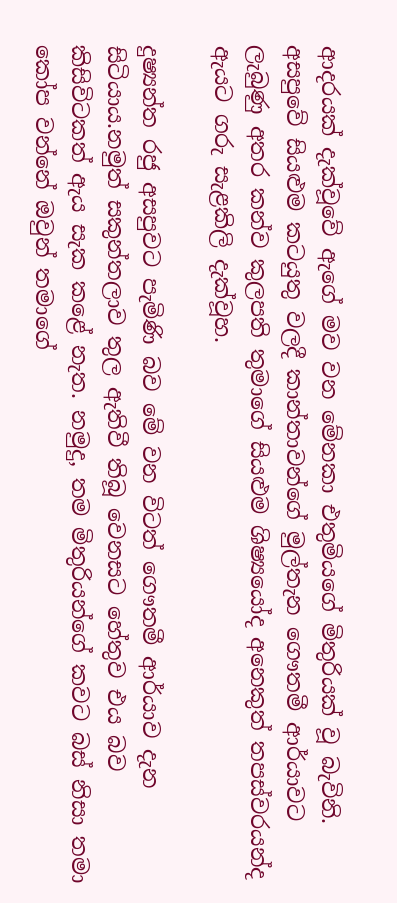ආදරයක් දැක්වූවේ ඇගේ මව වන මේනකා එතුමියගේ මිතුරියක් වූ බැවිනි. අසපුවේ සියළුම කටයුතු වලදී කාන්තාවන්ගේ මුල්තැන ගෞතමී ආර්යාවට ලැබුණු අතර කන්ව කුලපති තුමාගේ සියළුම ශිෂ්‍යයෝද අනෙකුත් තපස්වරයන්ද ඇයට ගරු සැළකිලි දැක්වූහ.

දුෂ්‍යන්ත රජු අසපුවට පැමිණි බව මේ වන විටත් ගෞතමී ආර්යාව දැන සිටියාය.නමුත් සකුන්තලාව තුල ඇතිවී තිබූ වෙනසට හේතුව එය බව කිසිවිටකත් ඇය සැක කළේ නැත. නමුදු, තම මිතුරියන්ගේ කවට බස් නිසා තමා කෝප වන්නේ ඔවුන් තමාගේ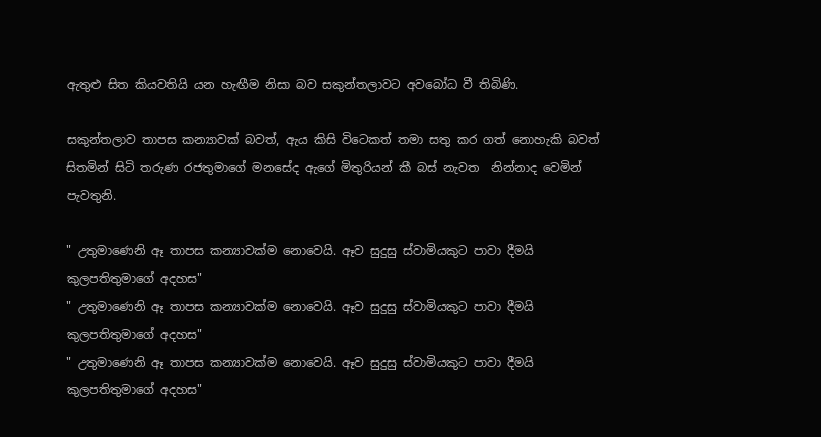ඇතුළු සිත කියවතියි යන හැඟීම නිසා බව සකුන්තලාවට අවබෝධ වී තිබිණි.

සකුන්තලාව තාපස කන්‍යාවක් බවත්, ඇය කිසි විටෙකත් තමා සතු කර ගත් නොහැකි බවත් සිතමින් සිටි තරුණ රජතුමාගේ මනසේද ඇගේ මිතුරියන් කී බස් නැවත  නින්නාද වෙමින් පැවතුනි.

" උතුමාණෙනි ඈ තාපස කන්‍යාවක්ම නොවෙයි. ඈව සුදුසු ස්වාමියකුට පාවා දීමයි කුලපතිතුමාගේ අදහස"
" උතුමාණෙනි ඈ තාපස කන්‍යාවක්ම නොවෙයි. ඈව සුදුසු ස්වාමියකුට පාවා දීමයි කුලපතිතුමාගේ අදහස"
" උතුමාණෙනි ඈ තාපස කන්‍යාවක්ම නොවෙයි. ඈව සුදුසු ස්වාමියකුට පාවා දීමයි කුලපතිතුමාගේ අදහස"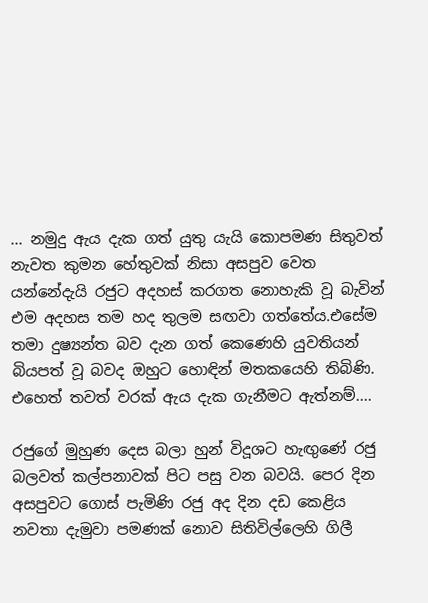... නමුදු ඇය දැක ගත් යුතු යැයි කොපමණ සිතුවත් නැවත කුමන හේතුවක් නිසා අසපුව වෙත යන්නේදැයි රජුට අදහස් කරගත නොහැකි වූ බැවින් එම අදහස තම හද තුලම සඟවා ගත්තේය.එසේම තමා දුෂ්‍යන්ත බව දැන ගත් කෙණෙහි යුවතියන් බියපත් වූ බවද ඔහුට හොඳින් මතකයෙහි තිබිණි. එහෙත් තවත් වරක් ඇය දැක ගැනීමට ඇත්නම්....

රජුගේ මුහුණ දෙස බලා හුන් විදූශට හැඟුණේ රජු බලවත් කල්පනාවක් පිට පසු වන බවයි. පෙර දින අසපුවට ගොස් පැමිණි රජු අද දින දඩ කෙළිය නවතා දැමුවා පමණක් නොව සිතිවිල්ලෙහි ගිලී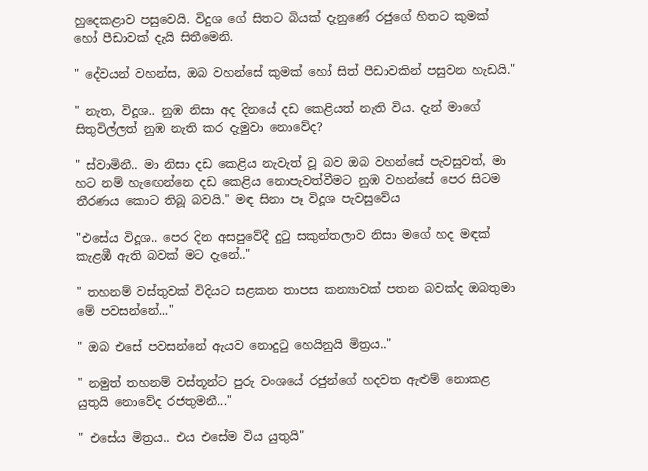හුදෙකළාව පසුවෙයි. විදුශ ගේ සිතට බියක් දැනුණේ රජුගේ හිතට කුමක් හෝ පීඩාවක් දැයි සිතීමෙනි.

" දේවයන් වහන්ස, ඔබ වහන්සේ කුමක් හෝ සිත් පීඩාවකින් පසුවන හැඩයි."

" නැත, විදූශ.. නුඹ නිසා අද දිනයේ දඩ කෙළියත් නැති විය. දැන් මාගේ සිතුවිල්ලත් නුඹ නැති කර දැමුවා නොවේද?

" ස්වාමිනී.. මා නිසා දඩ කෙළිය නැවැත් වූ බව ඔබ වහන්සේ පැවසුවත්, මා හට නම් හැඟෙන්නෙ දඩ කෙළිය නොපැවත්වීමට නුඹ වහන්සේ පෙර සිටම තීරණය කොට තිබූ බවයි." මඳ සිනා පෑ විදූශ පැවසුවේය

"එසේය විදූශ.. පෙර දින අසපුවේදී දුටු සකුන්තලාව නිසා මගේ හද මඳක් කැළඹී ඇති බවක් මට දැනේ.."

" තහනම් වස්තුවක් විදියට සළකන තාපස කන්‍යාවක් පතන බවක්ද ඔබතුමා මේ පවසන්නේ..."

" ඔබ එසේ පවසන්නේ ඇයව නොදුටු හෙයිනුයි මිත්‍රය.."

" නමුත් තහනම් වස්තූන්ට පුරු වංශයේ රජුන්ගේ හදවත ඇළුම් නොකළ යුතුයි නොවේද රජතුමනී..."

" එසේය මිත්‍රය.. එය එසේම විය යුතුයි"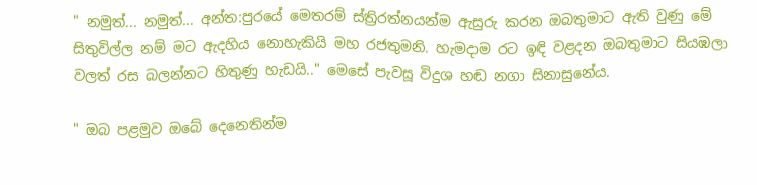" නමුත්... නමුත්... අන්ත:පුරයේ මෙතරම් ස්ත්‍රිරත්නයන්ම ඇසුරු කරන ඔබතුමාට ඇති වුණු මේ සිතුවිල්ල නම් මට ඇදහිය නොහැකියි මහ රජතුමනි. හැමදාම රට ඉඳි වළදන ඔබතුමාට සියඹලා වලත් රස බලන්නට හිතුණු හැඩයි.." මෙසේ පැවසූ විදුශ හඬ නගා සිනාසුනේය.

" ඔබ පළමුව ඔබේ දෙනෙතින්ම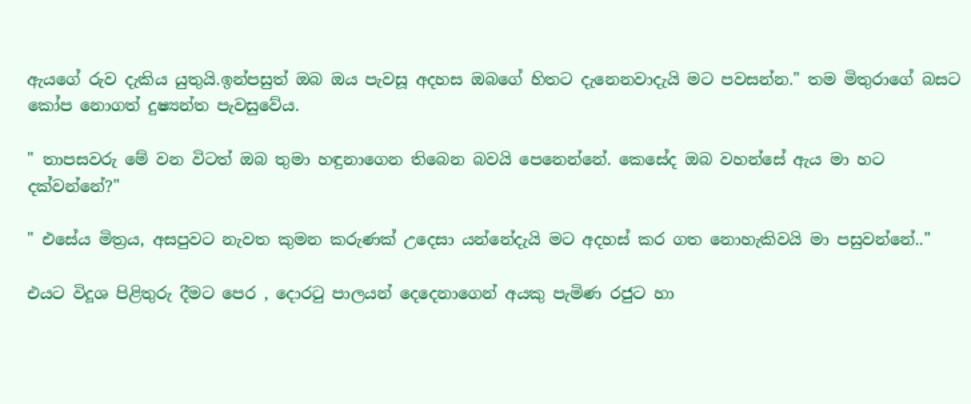ඇයගේ රුව දැකිය යුතුයි.ඉන්පසුත් ඔබ ඔය පැවසූ අදහස ඔබගේ හිතට දැනෙනවාදැයි මට පවසන්න." තම මිතුරාගේ බසට කෝප නොගත් දුෂ්‍යන්ත පැවසුවේය.

" තාපසවරු මේ වන විටත් ඔබ තුමා හඳුනාගෙන තිබෙන බවයි පෙනෙන්නේ. කෙසේද ඔබ වහන්සේ ඇය මා හට දක්වන්නේ?"

" එසේය මිත්‍රය, අසපුවට නැවත කුමන කරුණක් උදෙසා යන්නේදැයි මට අදහස් කර ගත නොහැකිවයි මා පසුවන්නේ.."

එයට විදූශ පිළිතුරු දීමට පෙර , දොරටු පාලයන් දෙදෙනාගෙන් අයකු පැමිණ රජුට හා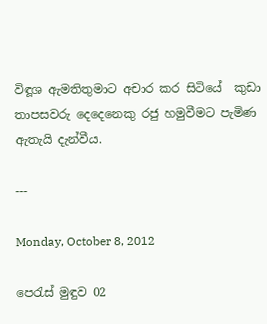විඳූශ ඇමතිතුමාට අචාර කර සිටියේ  කුඩා තාපසවරු දෙදෙනෙකු රජු හමුවීමට පැමිණ ඇතැයි දැන්වීය.

---

Monday, October 8, 2012

පෙරැස් මුඳුව 02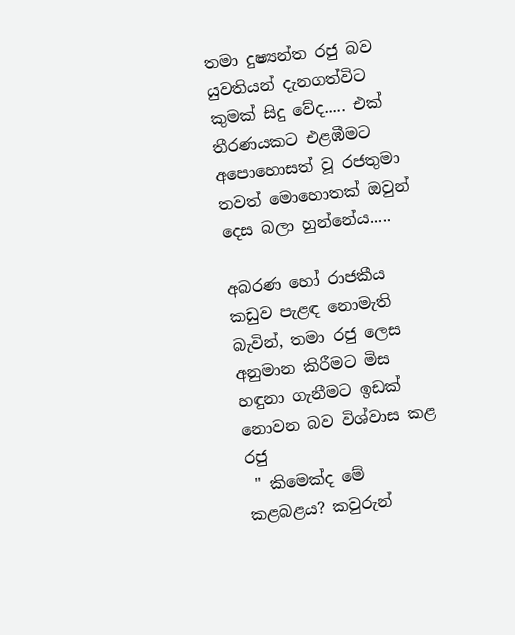තමා දුෂ්‍යන්ත රජු බව යුවතියන් දැනගත්විට කුමක් සිදු වේද..... එක් තීරණයකට එළඹීමට අපොහොසත් වූ රජතුමා තවත් මොහොතක් ඔවුන් දෙස බලා හුන්නේය.....

අබරණ හෝ රාජකීය කඩුව පැළඳ නොමැති බැවින්, තමා රජු ලෙස අනුමාන කිරීමට මිස හඳුනා ගැනීමට ඉඩක් නොවන බව විශ්වාස කළ රජු
 " කිමෙක්ද මේ කළබළය? කවුරුන්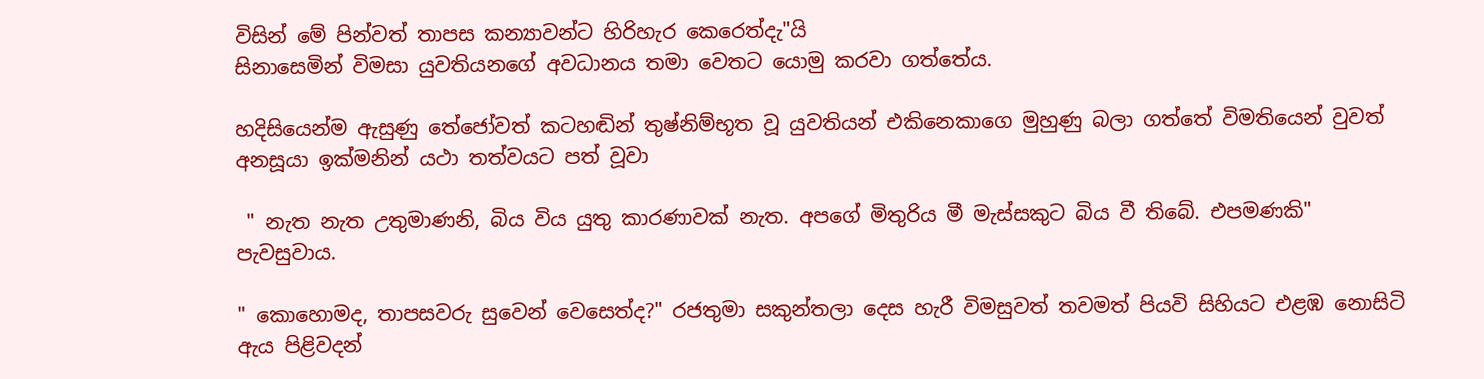විසින් මේ පින්වත් තාපස කන්‍යාවන්ට හිරිහැර කෙරෙත්දැ"යි
සිනාසෙමින් විමසා යුවතියනගේ අවධානය තමා වෙතට යොමු කරවා ගත්තේය.

හදිසියෙන්ම ඇසුණු තේජෝවත් කටහඬින් තුෂ්නිම්භූත වූ යුවතියන් එකිනෙකාගෙ මුහුණු බලා ගත්තේ විමතියෙන් වුවත් අනසූයා ඉක්මනින් යථා තත්වයට පත් වූවා

 " නැත නැත උතුමාණනි, බිය විය යුතු කාරණාවක් නැත. අපගේ මිතුරිය මී මැස්සකුට බිය වී තිබේ. එපමණකි" පැවසුවාය.

" කොහොමද, තාපසවරු සුවෙන් වෙසෙත්ද?" රජතුමා සකුන්තලා දෙස හැරී විමසුවත් තවමත් පියවි සිහියට එළඹ නොසිටි ඇය පිළිවදන්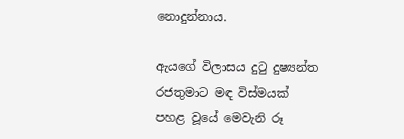නොදුන්නාය.

ඇයගේ විලාසය දුටු දුෂ්‍යන්ත රජතුමාට මඳ විස්මයක් පහළ වූයේ මෙවැනි රූ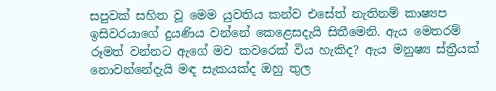සපුවක් සහිත වූ මෙම යුවතිය කන්ව එසේත් නැතිනම් කාෂ්‍යප ඉසිවරයාගේ දුයණිය වන්නේ කෙළෙසදැයි සිතීමෙනි. ඇය මෙතරම් රූමත් වන්නට ඇගේ මව කවරෙක් විය හැකිද? ඇය මනුෂ්‍ය ස්ත්‍රීයක් නොවන්නේදැයි මඳ සැකයක්ද ඔහු තුල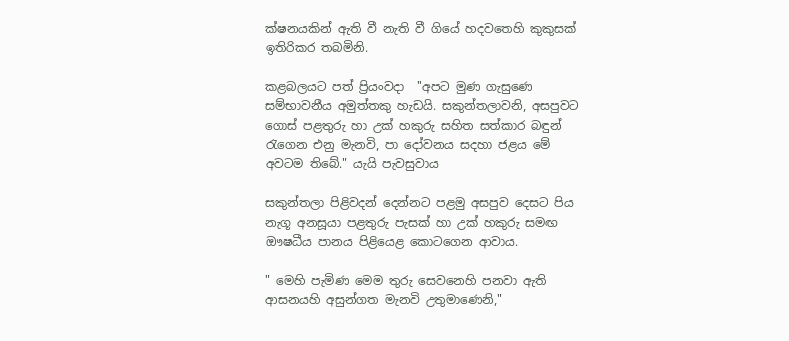ක්ෂනයකින් ඇති වී නැති වී ගියේ හදවතෙහි කුකුසක් ඉතිරිකර තබමිනි.

කළබලයට පත් ප්‍රියංවදා  ''අපට මුණ ගැසුණෙ සම්භාවනීය අමුත්තකු හැඩයි. සකුන්තලාවනි, අසපුවට ගොස් පළතුරු හා උක් හකුරු සහිත සත්කාර බඳුන් රැගෙන එනු මැනවි, පා දෝවනය සදහා ජළය මේ අවටම තිබේ." යැයි පැවසුවාය

සකුන්තලා පිළිවදන් දෙන්නට පළමු අසපුව දෙසට පිය නැගූ අනසූයා පළතුරු පැසක් හා උක් හකුරු සමඟ ඖෂධීය පානය පිළියෙළ කොටගෙන ආවාය.

" මෙහි පැමිණ මෙම තුරු සෙවනෙහි පනවා ඇති ආසනයහි අසුන්ගත මැනවි උතුමාණෙනි,"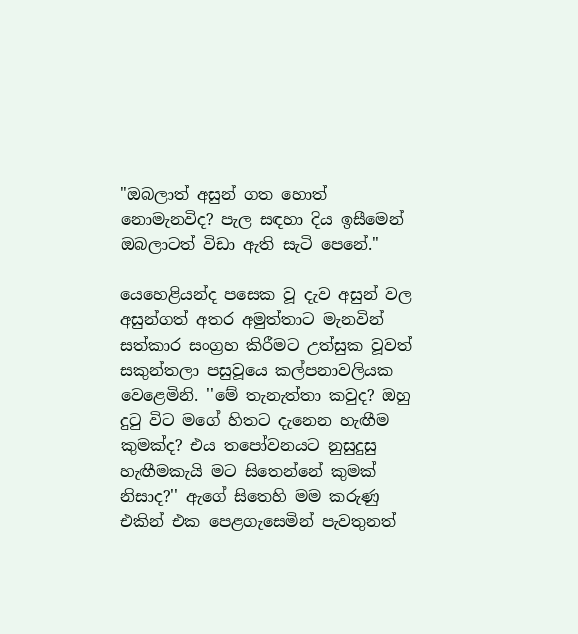"ඔබලාත් අසුන් ගත හොත් නොමැනවිද? පැල සඳහා දිය ඉසීමෙන් ඔබලාටත් විඩා ඇති සැටි පෙනේ."

යෙහෙළියන්ද පසෙක වූ දැව අසුන් වල අසුන්ගත් අතර අමුත්තාට මැනවින් සත්කාර සංග්‍රහ කිරීමට උත්සුක වූවත් සකුන්තලා පසුවූයෙ කල්පනාවලියක වෙළෙමිනි. ''මේ තැනැත්තා කවුද? ඔහු දුටු විට මගේ හිතට දැනෙන හැඟීම කුමක්ද? එය තපෝවනයට නුසුදුසු හැඟීමකැයි මට සිතෙන්නේ කුමක් නිසාද?'' ඇගේ සිතෙහි මම කරුණු එකින් එක පෙළගැසෙමින් පැවතුනත්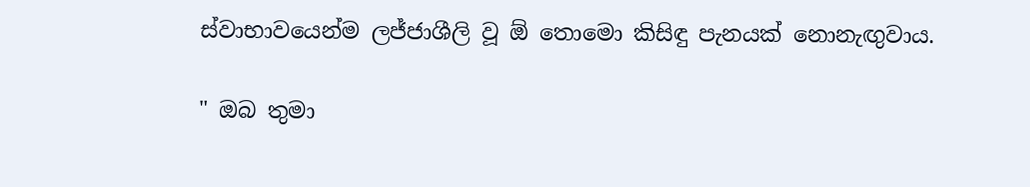ස්වාභාවයෙන්ම ලජ්ජාශීලි වූ ඕ තොමො කිසිඳු පැනයක් නොනැඟුවාය.

" ඔබ තුමා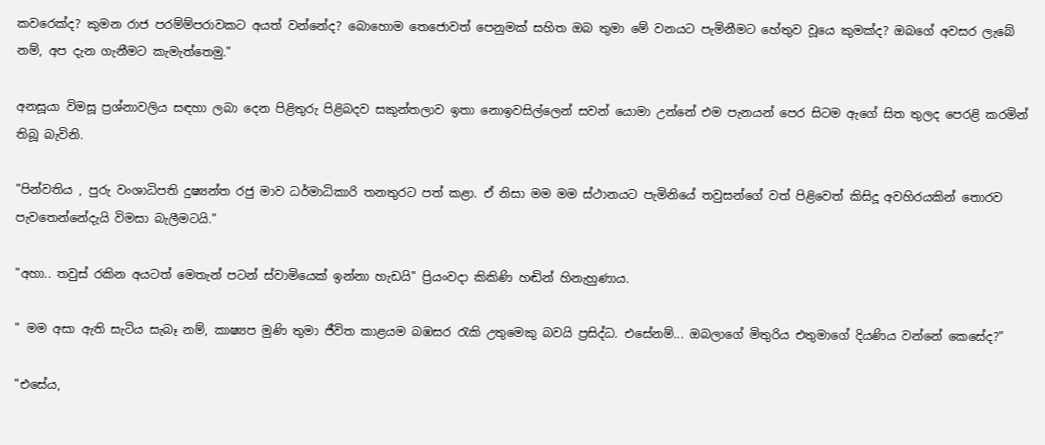කවරෙක්ද? කුමන රාජ පරම්ම්පරාවකට අයත් වන්නේද? බොහොම තෙජොවත් පෙනුමක් සහිත ඔබ තුමා මේ වනයට පැමිනීමට හේතුව වූයෙ කුමක්ද? ඔබගේ අවසර ලැබේ නම්, අප දැන ගැනීමට කැමැත්තෙමු."

අනසූයා විමසූ ප්‍රශ්නාවලිය සඳහා ලබා දෙන පිළිතුරු පිළිබදව සකුන්තලාව ඉතා නොඉවසිල්ලෙන් සවන් යොමා උන්නේ එම පැනයන් පෙර සිටම ඇගේ සිත තුලද පෙරළි කරමින් තිබූ බැවිනි.

"පින්වතිය , පුරු වංශාධිපති දුෂ්‍යන්ත රජු මාව ධර්මාධිකාරි තනතුරට පත් කළා. ඒ නිසා මම මම ස්ථානයට පැමිනියේ තවුසන්ගේ වත් පිළිවෙත් කිසිදූ අවහිරයකින් තොරව පැවතෙන්නේදැයි විමසා බැලීමටයි."

"අහා.. තවුස් රකින අයටත් මෙතැන් පටන් ස්වාමියෙක් ඉන්නා හැඩයි" ප්‍රියංවදා කිකිණි හඬින් හිනැහුණාය.

" මම අසා ඇති සැටිය සැබෑ නම්, කාෂ්‍යප මුණි තුමා ජීවිත කාළයම බඹසර රැකි උතුමෙකු බවයි ප්‍රසිද්ධ. එසේනම්... ඔබලාගේ මිතුරිය එතුමාගේ දියණිය වන්නේ කෙසේද?"

"එසේය,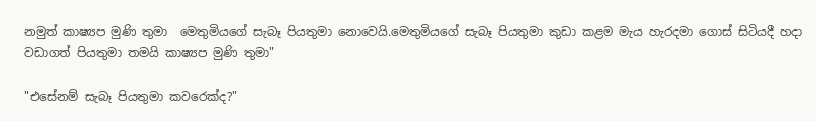නමුත් කාෂ්‍යප මුණි තුමා  මෙතුමියගේ සැබෑ පියතුමා නොවෙයි.මෙතුමියගේ සැබෑ පියතුමා කුඩා කළම මැය හැරදමා ගොස් සිටියදී හදා වඩාගත් පියතුමා තමයි කාෂ්‍යප මුණි තුමා"

"එසේනම් සැබෑ පියතුමා කවරෙක්ද?"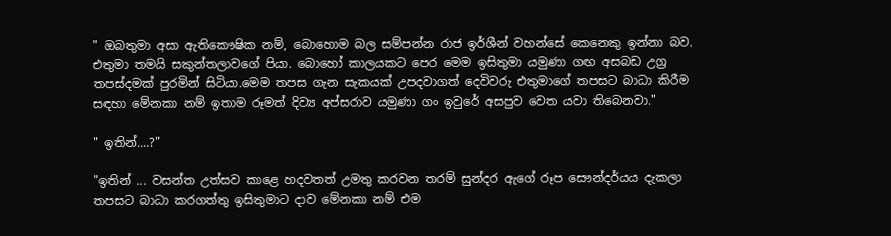" ඔබතුමා අසා ඇතිකෞෂික නම්, බොහොම බල සම්පන්න රාජ ඉර්ශීන් වහන්සේ කෙනෙකු ඉන්නා බව. එතුමා තමයි සකුන්තලාවගේ පියා. බොහෝ කාලයකට පෙර මෙම ඉසිතුමා යමුණා ගඟ අසබඩ උග්‍ර තපස්දමක් පුරමින් සිටියා.මෙම තපස ගැන සැකයක් උපදවාගත් දෙවිවරු එතුමාගේ තපසට බාධා කිරීම සඳහා මේනකා නම් ඉතාම රූමත් දිව්‍ය අප්සරාව යමුණා ගං ඉවුරේ අසපුව වෙත යවා තිබෙනවා."

" ඉතින්....?"

"ඉතින් ... වසන්ත උත්සව කාළෙ හදවතත් උමතු කරවන තරම් සුන්දර ඇගේ රූප සෞන්දර්යය දැකලා තපසට බාධා කරගත්තු ඉසිතුමාට දාව මේනකා නම් එම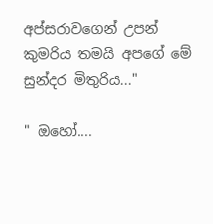අප්සරාවගෙන් උපන් කුමරිය තමයි අපගේ මේ සුන්දර මිතුරිය..."

" ඔහෝ....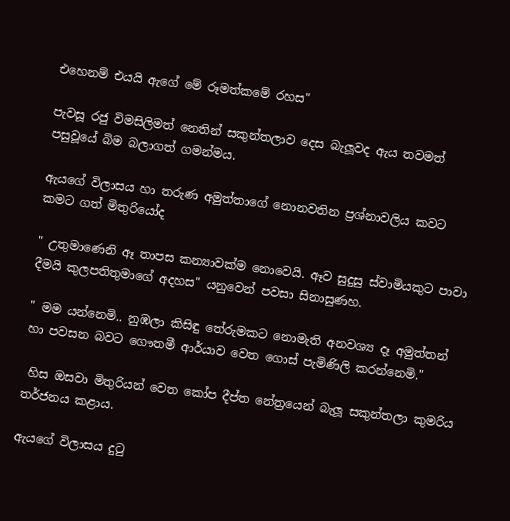එහෙනම් එයයි ඇගේ මේ රූමත්කමේ රහස"

පැවසූ රජු විමසිලිමත් නෙතින් සකුන්තලාව දෙස බැලූවද ඇය තවමත් පසුවූයේ බිම බලාගත් ගමන්මය.

ඇයගේ විලාසය හා තරුණ අමුත්තාගේ නොනවතින ප්‍රශ්නාවලිය කවට කමට ගත් මිතුරියෝද

" උතුමාණෙනි ඈ තාපස කන්‍යාවක්ම නොවෙයි. ඈව සුදුසු ස්වාමියකුට පාවා දීමයි කුලපතිතුමාගේ අදහස" යනුවෙන් පවසා සිනාසුණහ.

" මම යන්නෙමි.. නුඹලා කිසිඳු තේරුමකට නොමැති අනවශ්‍ය දෑ අමුත්තන් හා පවසන බවට ගෞතමී ආර්යාව වෙත ගොස් පැමිණිලි කරන්නෙමි."

 හිස ඔසවා මිතුරියන් වෙත කෝප දීප්ත නේත්‍රයෙන් බැලූ සකුන්තලා කුමරිය තර්ජනය කළාය.

ඇයගේ විලාසය දුටු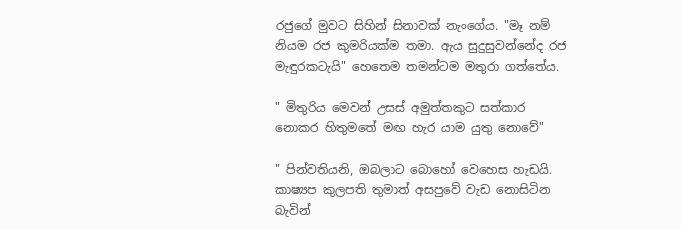රජුගේ මුවට සිහින් සිනාවක් නැංගේය. "මෑ නම් නියම රජ කුමරියක්ම තමා. ඇය සුදුසුවන්නේද රජ මැඳුරකටැයි" හෙතෙම තමන්ටම මතුරා ගත්තේය.

" මිතුරිය මෙවන් උසස් අමුත්තකුට සත්කාර නොකර හිතුමතේ මඟ හැර යාම යුතු නොවේ"

" පින්වතියනි, ඔබලාට බොහෝ වෙහෙස හැඩයි. කාෂ්‍යප කුලපති තුමාත් අසපුවේ වැඩ නොසිටින බැවින්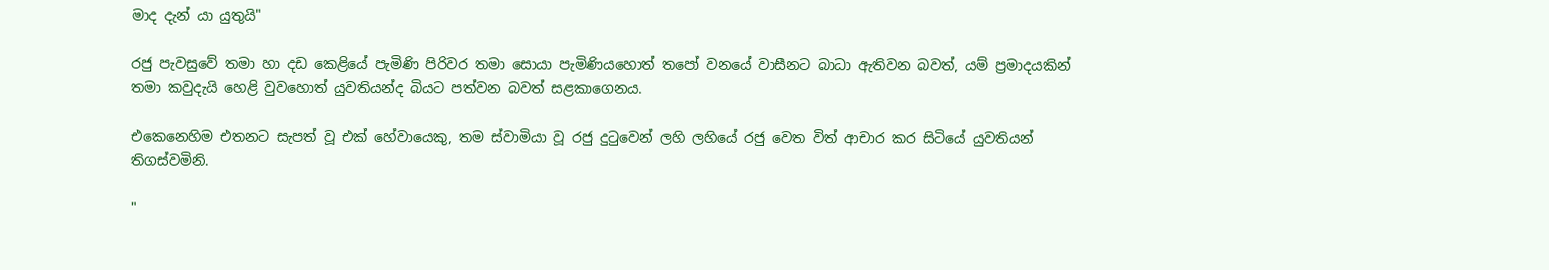මාද දැන් යා යුතුයි"

රජු පැවසුවේ තමා හා දඩ කෙළියේ පැමිණි පිරිවර තමා සොයා පැමිණියහොත් තපෝ වනයේ වාසීනට බාධා ඇතිවන බවත්, යම් ප්‍රමාදයකින් තමා කවුදැයි හෙළි වුවහොත් යුවතියන්ද බියට පත්වන බවත් සළකාගෙනය.

එකෙනෙහිම එතනට සැපත් වූ එක් හේවායෙකු, තම ස්වාමියා වූ රජු දුටුවෙන් ලහි ලහියේ රජු වෙත විත් ආචාර කර සිටියේ යුවතියන් තිගස්වමිනි.

"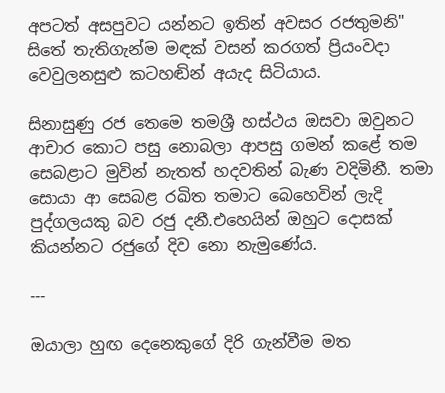අපටත් අසපුවට යන්නට ඉතින් අවසර රජතුමනි"
සිතේ තැතිගැන්ම මඳක් වසන් කරගත් ප්‍රියංවදා වෙවුලනසුළු කටහඬින් අයැද සිටියාය.

සිනාසුණු රජ තෙමෙ තමශ්‍රී හස්ථය ඔසවා ඔවුනට ආචාර කොට පසු නොබලා ආපසු ගමන් කළේ තම සෙබළාට මුවින් නැතත් හදවතින් බැණ වදිමිනී. තමා සොයා ආ සෙබළ රඛිත තමාට බෙහෙවින් ලැදි පුද්ගලයකු බව රජු දනී.එහෙයින් ඔහුට දොසක් කියන්නට රජුගේ දිව නො නැමුණේය.

---

ඔයාලා හුඟ දෙනෙකුගේ දිරි ගැන්වීම මත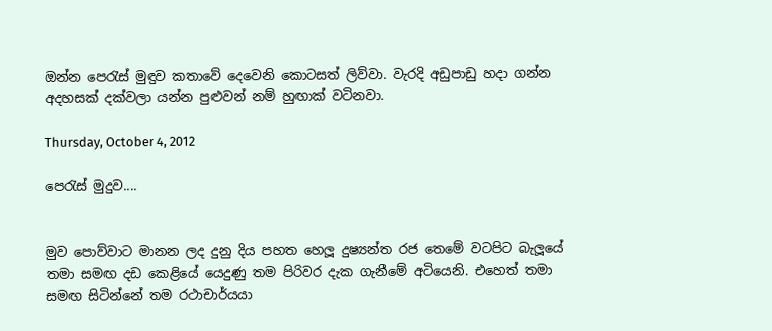ඔන්න පෙරැස් මුඳුව කතාවේ දෙවෙනි කොටසත් ලිව්වා. වැරදි අඩුපාඩු හදා ගන්න අදහසක් දක්වලා යන්න පුළුවන් නම් හුඟාක් වටිනවා.

Thursday, October 4, 2012

පෙරැස් මුදුව....


මුව පොව්වාට මානන ලද දුනු දිය පහත හෙලූ දුෂ්‍යන්ත රජ තෙමේ වටපිට බැලූයේ තමා සමඟ දඩ කෙළියේ යෙදුණු තම පිරිවර දැක ගැනීමේ අටියෙනි. එහෙත් තමා සමඟ සිටින්නේ තම රථාචාර්යයා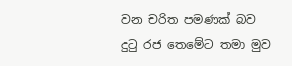වන චරිත පමණක් බව දුටු රජ තෙමේට තමා මුව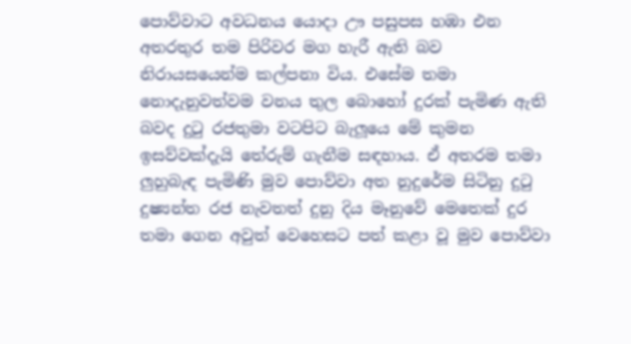පොව්වාට අවධනය යොදා ඌ පසුපස හඹා එන අතරතුර තම පිරිවර මග හැරී ඇති බව නිරායසයෙන්ම කල්පනා විය. එසේම තමා නොදැනුවත්වම වනය තුල බොහෝ දුරක් පැමිණ ඇති බවද දුටු රජතුමා වටපිට බැලූයෙ මේ කුමන ඉසව්වක්දැයි තේරුම් ගැනීම සඳහාය. ඒ අතරම තමා ලුහුබැඳ පැමිණි මුව පොව්වා අත නුදුරේම සිටිනු දුටු දුෂ්‍යන්ත රජ නැවතත් දුනු දිය මෑනුවේ මෙතෙක් දුර තමා ගෙන අවුත් වෙහෙසට පත් කළා වූ මුව පොව්වා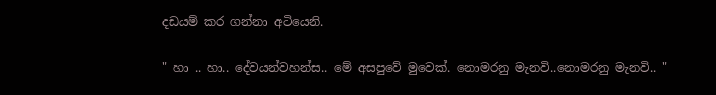දඩයම් කර ගන්නා අටියෙනි.

" හා .. හා.. දේවයන්වහන්ස.. මේ අසපුවේ මුවෙක්. නොමරනු මැනවි..නොමරනු මැනවි.. "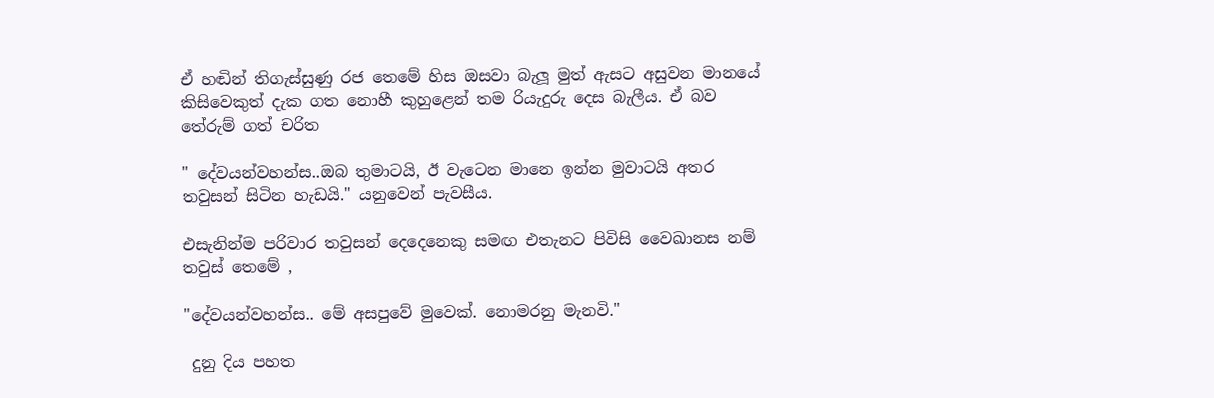ඒ හඬින් තිගැස්සුණු රජ තෙමේ හිස ඔසවා බැලූ මුත් ඇසට අසුවන මානයේ කිසිවෙකුත් දැක ගත නොහී කුහුළෙන් තම රියැදුරු දෙස බැලීය. ඒ බව තේරුම් ගත් චරිත

" දේවයන්වහන්ස..ඔබ තුමාටයි, ඊ වැටෙන මානෙ ඉන්න මුවාටයි අතර තවුසන් සිටින හැඩයි." යනුවෙන් පැවසීය.

එසැනින්ම පරිවාර තවුසන් දෙදෙනෙකු සමඟ එතැනට පිවිසි වෛඛානස නම් තවුස් තෙමේ ,

"දේවයන්වහන්ස.. මේ අසපුවේ මුවෙක්. නොමරනු මැනවි."

 දුනු දිය පහත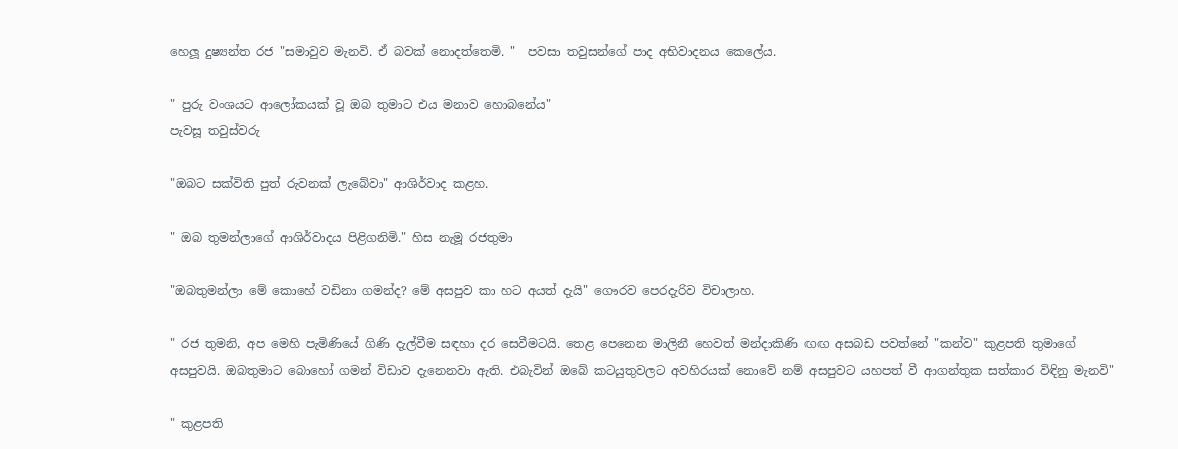හෙලූ දුෂ්‍යන්ත රජ "සමාවුව මැනවි. ඒ බවක් නොදත්තෙමි. "  පවසා තවුසන්ගේ පාද අභිවාදනය කෙලේය.

" පුරු වංශයට ආලෝකයක් වූ ඔබ තුමාට එය මනාව හොබනේය"
පැවසූ තවුස්වරු

"ඔබට සක්විති පුත් රුවනක් ලැබේවා" ආශිර්වාද කළහ.

" ඔබ තුමන්ලාගේ ආශිර්වාදය පිළිගනිමි." හිස නැමූ රජතුමා

"ඔබතුමන්ලා මේ කොහේ වඩිනා ගමන්ද? මේ අසපුව කා හට අයත් දැයි" ගෞරව පෙරදැරිව විචාලාහ.

" රජ තුමනි, අප මෙහි පැමිණියේ ගිණි දැල්වීම සඳහා දර සෙවීමටයි. තෙළ පෙනෙන මාලිනී හෙවත් මන්දාකිණි ඟඟ අසබඩ පවත්නේ "කන්ව" කුළපති තුමාගේ අසපුවයි. ඔබතුමාට බොහෝ ගමන් විඩාව දැනෙනවා ඇති. එබැවින් ඔබේ කටයුතුවලට අවහිරයක් නොවේ නම් අසපුවට යහපත් වී ආගන්තුක සත්කාර විඳිනු මැනවි"

" කුළපති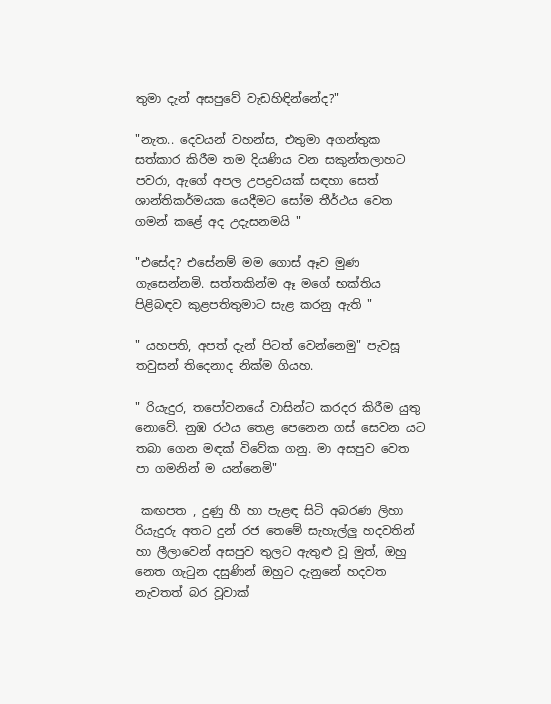තුමා දැන් අසපුවේ වැඩහිඳින්නේද?"

"නැත.. දෙවයන් වහන්ස, එතුමා අගන්තුක සත්කාර කිරීම තම දියණිය වන සකුන්තලාහට පවරා, ඇගේ අපල උපද්‍රවයක් සඳහා සෙත් ශාන්තිකර්මයක යෙදීමට සෝම තීර්ථය වෙත ගමන් කළේ අද උදැසනමයි "

"එසේද? එසේනම් මම ගොස් ඈව මුණ ගැසෙන්නමි. සත්තකින්ම ඈ මගේ භක්තිය පිළිබඳව කුළපතිතුමාට සැළ කරනු ඇති "

" යහපති, අපත් දැන් පිටත් වෙන්නෙමු" පැවසූ තවුසන් තිදෙනාද නික්ම ගියහ.

" රියැදුර, තපෝවනයේ වාසින්ට කරදර කිරීම යුතු නොවේ. නුඹ රථය තෙළ පෙනෙන ගස් සෙවන යට තබා ගෙන මඳක් විවේක ගනු. මා අසපුව වෙත පා ගමනින් ම යන්නෙමි"

 කඟපත , දුණු හී හා පැළඳ සිටි අබරණ ලිහා රියැදුරු අතට දුන් රජ තෙමේ සැහැල්ලු හදවතින් හා ලීලාවෙන් අසපුව තුලට ඇතුළු වූ මුත්, ඔහු නෙත ගැටුන දසුණින් ඔහුට දැනුනේ හදවත නැවතත් බර වූවාක්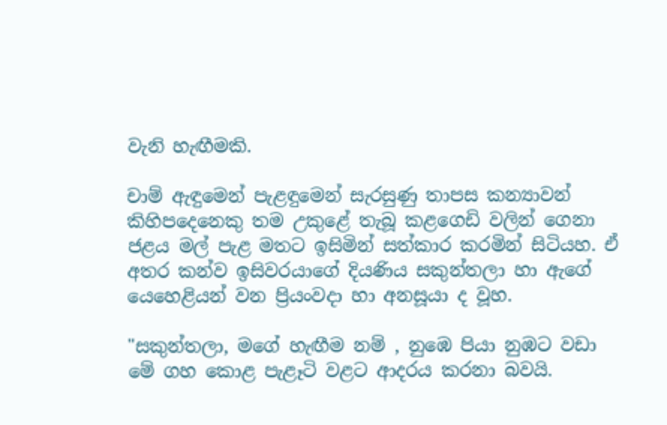වැනි හැඟීමකි.

චාම් ඇඳුමෙන් පැළඳුමෙන් සැරසුණු තාපස කන්‍යාවන් කිහිපදෙනෙකු තම උකුළේ තැබූ කළගෙඩි වලින් ගෙනා ජළය මල් පැළ මතට ඉසිමින් සත්කාර කරමින් සිටියහ. ඒ අතර කන්ව ඉසිවරයාගේ දියණිය සකුන්තලා හා ඇගේ යෙහෙළියන් වන ප්‍රියංවදා හා අනසූයා ද වූහ.

"සකුන්තලා, මගේ හැඟීම නම් , නුඹෙ පියා නුඹට වඩා  මේ ගහ කොළ පැළෑටි වළට ආදරය කරනා බවයි.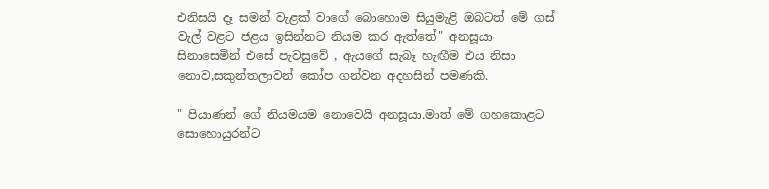එනිසයි දෑ සමන් වැළක් වාගේ බොහොම සියුමැළි ඔබටත් මේ ගස් වැල් වළට ජළය ඉසින්නට නියම කර ඇත්තේ" අනසූයා සිනාසෙමින් එසේ පැවසුවේ , ඇයගේ සැබෑ හැඟීම එය නිසා නොව,සකුන්තලාවන් කෝප ගන්වන අදහසින් පමණකි.

" පියාණන් ගේ නියමයම නොවෙයි අනසූයා.මාත් මේ ගහකොළට සොහොයුරන්ට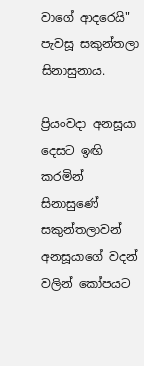වාගේ ආදරෙයි"  පැවසූ සකුන්තලා සිනාසුනාය.

ප්‍රියංවදා අනසූයා දෙසට ඉඟි කරමින් සිනාසුණේ සකුන්තලාවන් අනසූයාගේ වදන් වලින් කෝපයට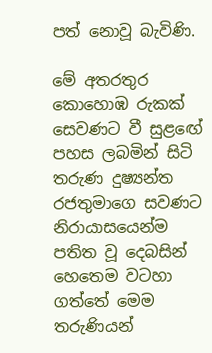පත් නොවූ බැවිණි.

මේ අතරතුර කොහොඹ රුකක් සෙවණට වී සුළඟේ පහස ලබමින් සිටි තරුණ දුෂ්‍යන්ත රජතුමාගෙ සවණට නිරායාසයෙන්ම පතිත වූ දෙබසින් හෙතෙම වටහා ගත්තේ මෙම තරුණියන්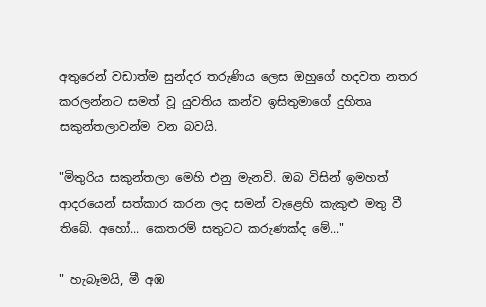අතුරෙන් වඩාත්ම සුන්දර තරුණිය ලෙස ඔහුගේ හදවත නතර කරලන්නට සමත් වූ යුවතිය කන්ව ඉසිතුමාගේ දුහිතෘ සකුන්තලාවන්ම වන බවයි.

"මිතුරිය සකුන්තලා මෙහි එනු මැනවි. ඔබ විසින් ඉමහත් ආදරයෙන් සත්කාර කරන ලද සමන් වැළෙහි කැකුළු මතු වී තිබේ. අහෝ... කෙතරම් සතුටට කරුණක්ද මේ..."

" හැබෑමයි, මී අඹ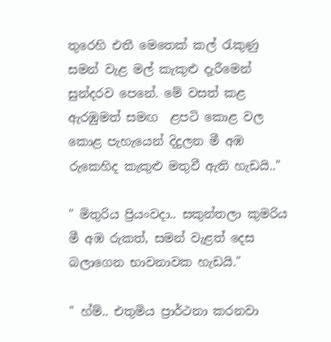තුරෙහි එතී මෙතෙක් කල් රැකුණු සමන් වැළ මල් කැකුළු දැරීමෙන් සුන්දරව පෙනේ. මේ වසත් කළ ඇරඹුමත් සමඟ  ළපටි කොළ වල කොළ පැහැයෙන් දිදුලන මී අඹ රුකෙහිද කැකුළු මතුවී ඇති හැඩයි.."

" මිතුරිය ප්‍රියංවදා.. සකුන්තලා කුමරිය මී අඹ රුකත්, සමන් වැළත් දෙස බලාගෙන භාවනාවක හැඩයි."

" හ්ම්.. එතුමිය ප්‍රාර්ථනා කරනවා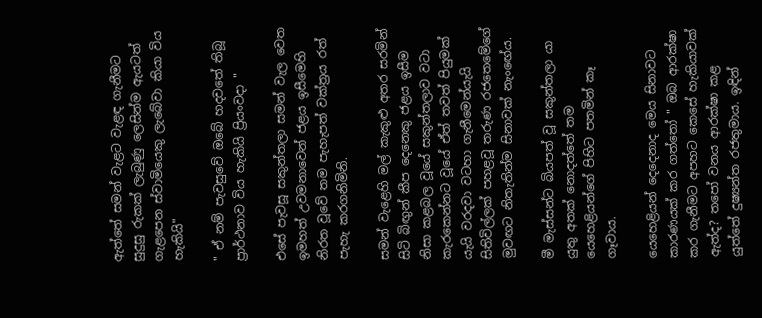ඇත්තේ සමන් වැළට වැළඳ ගැනීමට සුදුසු රුකක් ලැබුණු ලෙසින්ම ඇයටත් ගැළපෙන ස්වාමියෙකු ලැබේවා කියා විය හැකියි"

" ඒ නම් පැවසුවේ ඔබේ හදවතේ තිබූ ප්‍රාර්ථනාව විය හැකියි ප්‍රියංවදා "

එසේ පැවසූ සකුන්තලා සමන් වැල වෙත ඉමහත් උවමනාවෙන් ජළය ඉසීමෙහි නිරත වූවේ තම පැහැපත් වක්ත්‍රය රත් පැහැ කරගනිමිනි.

සමන් වැළෙහි මල් කැකුළු අතර සරමින් සිටි බිඟුන් කීප දෙනෙකු ජළය ඉසීම නිසා කළබල වූයේ සකුන්තලාව වටා කැරකෙන්නට වූයේ ඒත් තවත් පියුමක් යැයි වරදවා වටහා ගැනීමෙන්යැයි සිතිවිල්ලක් පහළවූ තරුණ රජතෙමේගේ මුවඟට නිතැතින්ම සිනාවක් නැංඟේය.

මී මැස්සන්ට බියපත් වූ සකුන්තලා යා යුතු අතක් නොදත්තේ තම යෙහෙළියන්ගේ පිහිට පතමින් කෑ ගෑවාය.

යෙහෙළියන් දෙදෙනාද මෙය සිනාවට කාරණයක් කර ගත්තෝ " ඔබ ආරක්ෂා කර ගැනීමට අපහට කෙසේ හැකියාවක් ඇත්ද? තපෝ වනය ආරක්ෂා කළ යුත්තේ දුෂ්‍යන්ත රජතුමාය. ඉඳින්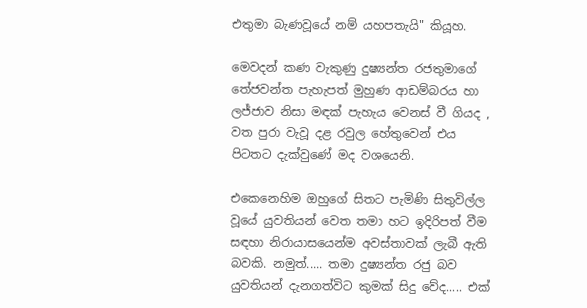එතුමා බැණවූයේ නම් යහපතැයි" කියූහ.

මෙවදන් කණ වැකුණු දුෂ්‍යන්ත රජතුමාගේ තේජවන්ත පැහැපත් මුහුණ ආඩම්බරය හා ලජ්ජාව නිසා මඳක් පැහැය වෙනස් වී ගියද , වත පුරා වැවූ දළ රවුල හේතුවෙන් එය පිටතට දැක්වුණේ මද වශයෙනි.

එකෙනෙහිම ඔහුගේ සිතට පැමිණි සිතුවිල්ල වූයේ යුවතියන් වෙත තමා හට ඉදිරිපත් වීම සඳහා නිරායාසයෙන්ම අවස්තාවක් ලැබී ඇති බවකි. නමුත්..... තමා දුෂ්‍යන්ත රජු බව යුවතියන් දැනගත්විට කුමක් සිදු වේද..... එක්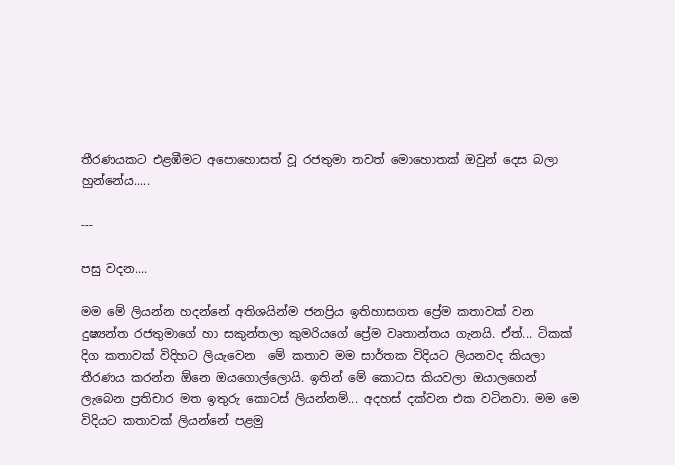තීරණයකට එළඹීමට අපොහොසත් වූ රජතුමා තවත් මොහොතක් ඔවුන් දෙස බලා හුන්නේය.....

---

පසු වදන....

මම මේ ලියන්න හදන්නේ අතිශයින්ම ජනප්‍රිය ඉතිහාසගත ප්‍රේම කතාවක් වන දුෂ්‍යන්ත රජතුමාගේ හා සකුන්තලා කුමරියගේ ප්‍රේම වෘතාන්තය ගැනයි. ඒත්... ටිකක් දිග කතාවක් විදිහට ලියැවෙන  මේ කතාව මම සාර්තක විදියට ලියනවද කියලා තීරණය කරන්න ඕනෙ ඔයගොල්ලොයි. ඉතින් මේ කොටස කියවලා ඔයාලගෙන් ලැබෙන ප්‍රතිචාර මත ඉතුරු කොටස් ලියන්නම්... අදහස් දක්වන එක වටිනවා. මම මෙ විදියට කතාවක් ලියන්නේ පළමු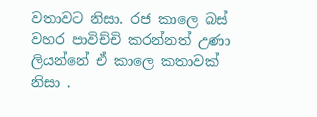වතාවට නිසා. රජ කාලෙ බස් වහර පාවිච්චි කරන්නත් උණා ලියන්නේ ඒ කාලෙ කතාවක් නිසා .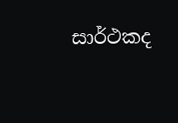සාර්ථකද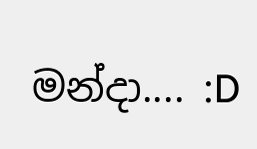මන්දා.... :D